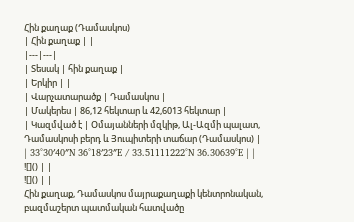Հին քաղաք (Դամասկոս)
| Հին քաղաք | |
|---|---|
| Տեսակ | հին քաղաք |
| Երկիր | |
| Վարչատարածք | Դամասկոս |
| Մակերես | 86,12 հեկտար և 42,6013 հեկտար |
| Կազմված է | Օմայանների մզկիթ, Ալ-Ազմի պալատ, Դամասկոսի բերդ և Յուպիտերի տաճար (Դամասկոս) |
| 33°30′40″N 36°18′23″E / 33.51111222°N 36.30639°E | |
![]() | |
![]() | |
Հին քաղաք, Դամասկոս մայրաքաղաքի կենտրոնական, բազմաշերտ պատմական հատվածը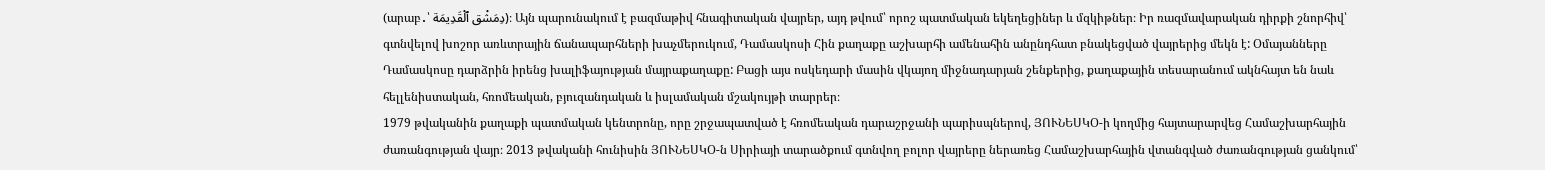(արաբ․՝ دِمَشْق ٱلْقَدِيمَة)։ Այն պարունակում է բազմաթիվ հնագիտական վայրեր, այդ թվում՝ որոշ պատմական եկեղեցիներ և մզկիթներ։ Իր ռազմավարական դիրքի շնորհիվ՝ գտնվելով խոշոր առևտրային ճանապարհների խաչմերուկում, Դամասկոսի Հին քաղաքը աշխարհի ամենահին անընդհատ բնակեցված վայրերից մեկն է: Օմայանները Դամասկոսը դարձրին իրենց խալիֆայության մայրաքաղաքը: Բացի այս ոսկեդարի մասին վկայող միջնադարյան շենքերից, քաղաքային տեսարանում ակնհայտ են նաև հելլենիստական, հռոմեական, բյուզանդական և իսլամական մշակույթի տարրեր։
1979 թվականին քաղաքի պատմական կենտրոնը, որը շրջապատված է հռոմեական դարաշրջանի պարիսպներով, ՅՈՒՆԵՍԿՕ-ի կողմից հայտարարվեց Համաշխարհային ժառանգության վայր։ 2013 թվականի հունիսին ՅՈՒՆԵՍԿՕ-ն Սիրիայի տարածքում գտնվող բոլոր վայրերը ներառեց Համաշխարհային վտանգված ժառանգության ցանկում՝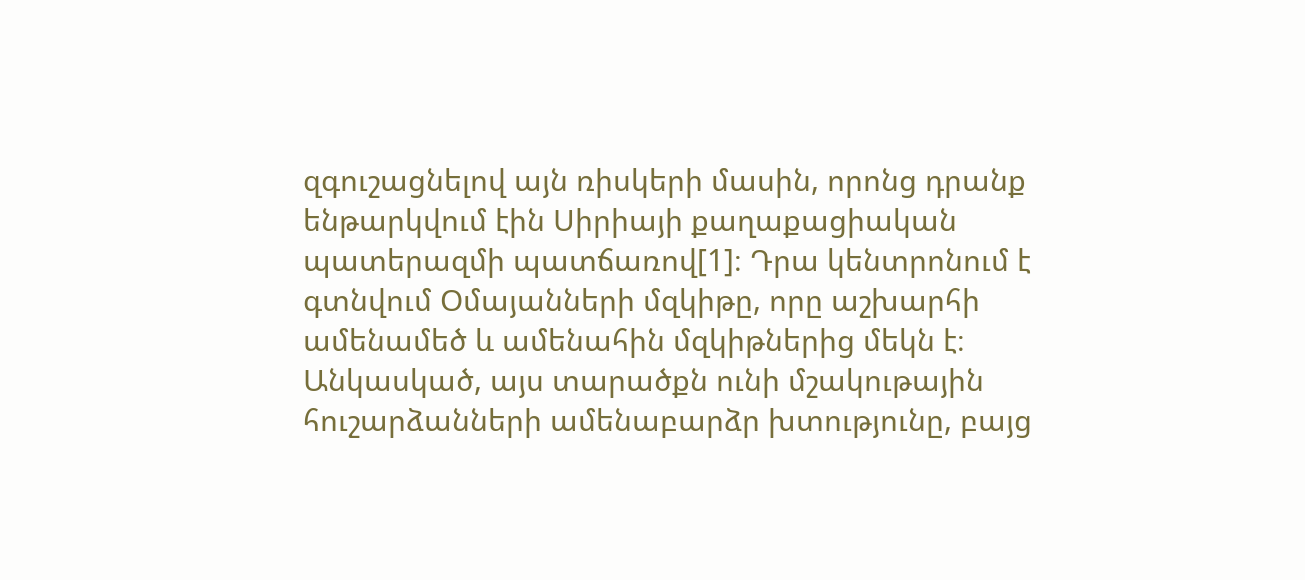զգուշացնելով այն ռիսկերի մասին, որոնց դրանք ենթարկվում էին Սիրիայի քաղաքացիական պատերազմի պատճառով[1]։ Դրա կենտրոնում է գտնվում Օմայանների մզկիթը, որը աշխարհի ամենամեծ և ամենահին մզկիթներից մեկն է։
Անկասկած, այս տարածքն ունի մշակութային հուշարձանների ամենաբարձր խտությունը, բայց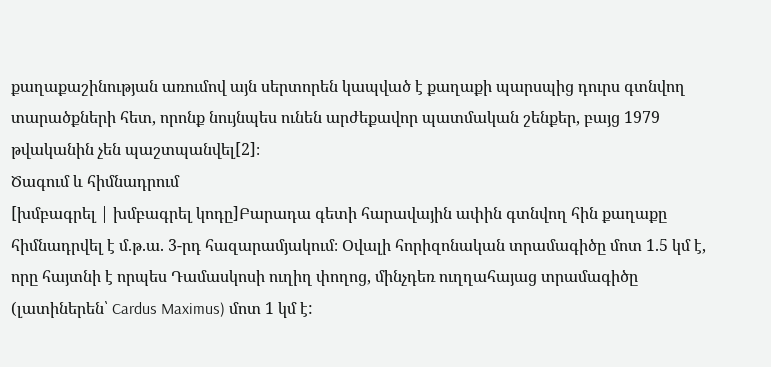քաղաքաշինության առումով այն սերտորեն կապված է քաղաքի պարսպից դուրս գտնվող տարածքների հետ, որոնք նույնպես ունեն արժեքավոր պատմական շենքեր, բայց 1979 թվականին չեն պաշտպանվել[2]։
Ծագում և հիմնադրում
[խմբագրել | խմբագրել կոդը]Բարադա գետի հարավային ափին գտնվող հին քաղաքը հիմնադրվել է մ.թ.ա. 3-րդ հազարամյակում։ Օվալի հորիզոնական տրամագիծը մոտ 1.5 կմ է, որը հայտնի է որպես Դամասկոսի ուղիղ փողոց, մինչդեռ ուղղահայաց տրամագիծը (լատիներեն՝ Cardus Maximus) մոտ 1 կմ է: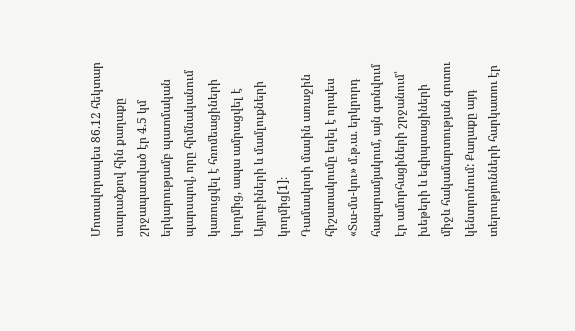Մոտավորապես 86.12 հեկտար տարածքով հին քաղաքը շրջապատված էր 4.5 կմ երկարությամբ պատմական պարսպով, որը հիմնականում կառուցվել է հռոմեացիների կողմից, ապա ամրացվել է Այյուբիների և մամլուքների կողմից[1]։
Դամասկոսի մասին առաջին հիշատակումը եղել է որպես «Տա-մս-կու» մ.թ.ա. երկրորդ հազարամյակում, այն գտնվում էր ամորհացիների շրջանում՝ խեթերի և եգիպտացիների միջև հակամարտության գոտու կենտրոնում: Քաղաքը այդ տերությունների հարկատու էր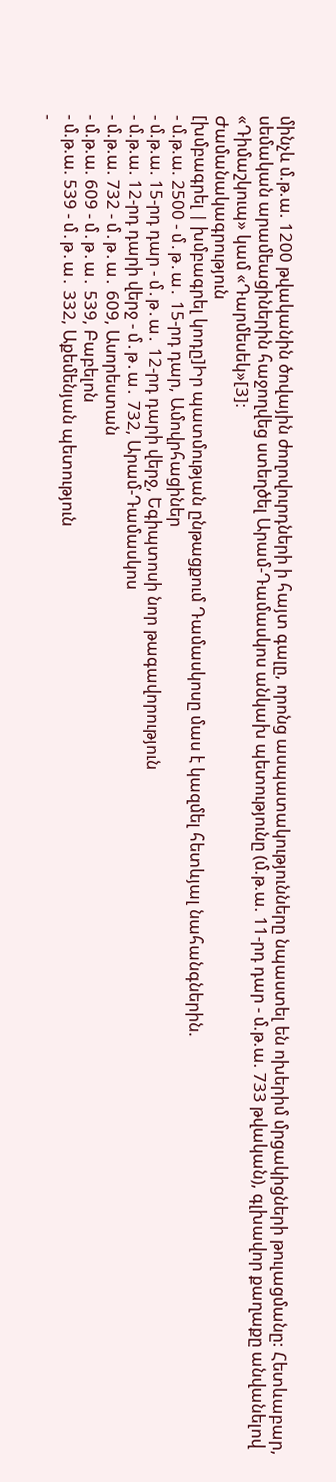մինչև մ.թ.ա. 1200 թվականին ծովային ժողովուրդների ի հայտ գալը, որոնց ասպատակությունները նպաստել են ոխերիմ մրցակիցների թուլացմանը: Հետևաբար, սեմական արամեացիներին հաջողվեց ստեղծել Արամ-Դամասկոս անկախ պետությունը (մ.թ.ա. 11-րդ դար - մ.թ.ա. 733 թվական), գլխավոր քաղաքը անվանելով «Դիմաշկուպ» կամ «Դարմեսեկ»[3]։
Ժամանակագրություն
[խմբագրել | խմբագրել կոդը]Իր պատմության ընթացքում Դամասկոսը մաս է կազմել հետևյալ նահանգներին.
- մ.թ.ա. 2500 - մ․թ․ա․ 15-րդ դար, Ամովրհացիներ
- մ.թ.ա. 15-րդ դար - մ․թ․ա․ 12-րդ դարի վերջ, Եգիպտոսի նոր թագավորություն
- մ.թ.ա. 12-րդ դարի վերջ - մ․թ․ա․ 732, Արամ-Դամասկոս
- մ.թ.ա. 732 - մ․թ․ա․ 609, Ասորեստան
- մ.թ.ա. 609 - մ․թ․ա․ 539, Բաբելոն
- մ.թ.ա. 539 - մ․թ․ա․ 332, Աքեմենյան պետություն
-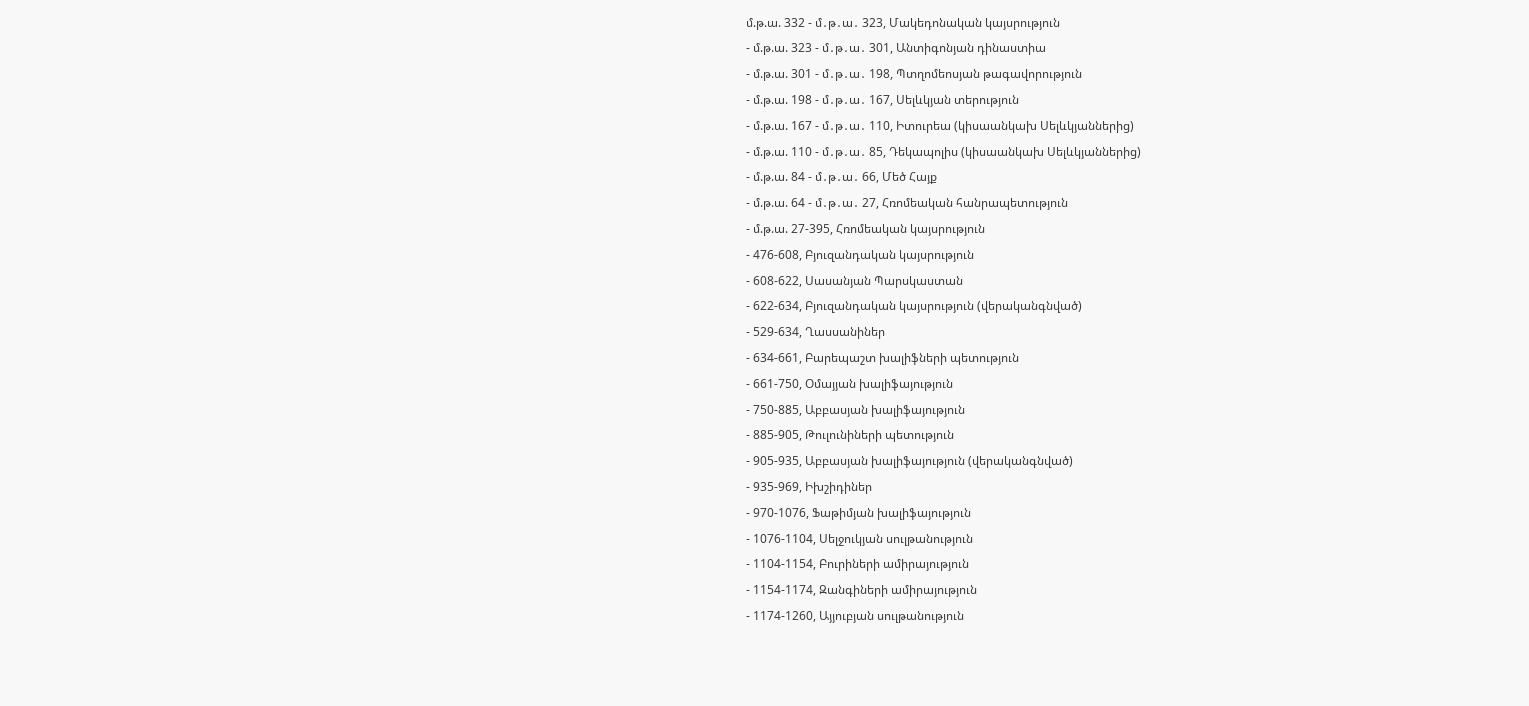մ.թ.ա. 332 - մ․թ․ա․ 323, Մակեդոնական կայսրություն
- մ.թ.ա. 323 - մ․թ․ա․ 301, Անտիգոնյան դինաստիա
- մ.թ.ա. 301 - մ․թ․ա․ 198, Պտղոմեոսյան թագավորություն
- մ.թ.ա. 198 - մ․թ․ա․ 167, Սելևկյան տերություն
- մ.թ.ա. 167 - մ․թ․ա․ 110, Իտուրեա (կիսաանկախ Սելևկյաններից)
- մ.թ.ա. 110 - մ․թ․ա․ 85, Դեկապոլիս (կիսաանկախ Սելևկյաններից)
- մ.թ.ա. 84 - մ․թ․ա․ 66, Մեծ Հայք
- մ.թ.ա. 64 - մ․թ․ա․ 27, Հռոմեական հանրապետություն
- մ.թ.ա. 27-395, Հռոմեական կայսրություն
- 476-608, Բյուզանդական կայսրություն
- 608-622, Սասանյան Պարսկաստան
- 622-634, Բյուզանդական կայսրություն (վերականգնված)
- 529-634, Ղասսանիներ
- 634-661, Բարեպաշտ խալիֆների պետություն
- 661-750, Օմայյան խալիֆայություն
- 750-885, Աբբասյան խալիֆայություն
- 885-905, Թուլունիների պետություն
- 905-935, Աբբասյան խալիֆայություն (վերականգնված)
- 935-969, Իխշիդիներ
- 970-1076, Ֆաթիմյան խալիֆայություն
- 1076-1104, Սելջուկյան սուլթանություն
- 1104-1154, Բուրիների ամիրայություն
- 1154-1174, Զանգիների ամիրայություն
- 1174-1260, Այյուբյան սուլթանություն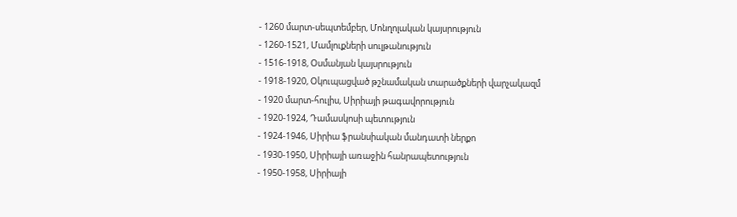- 1260 մարտ-սեպտեմբեր, Մոնղոլական կայսրություն
- 1260-1521, Մամլուքների սուլթանություն
- 1516-1918, Օսմանյան կայսրություն
- 1918-1920, Օկուպացված թշնամական տարածքների վարչակազմ
- 1920 մարտ-հուլիս, Սիրիայի թագավորություն
- 1920-1924, Դամասկոսի պետություն
- 1924-1946, Սիրիա ֆրանսիական մանդատի ներքո
- 1930-1950, Սիրիայի առաջին հանրապետություն
- 1950-1958, Սիրիայի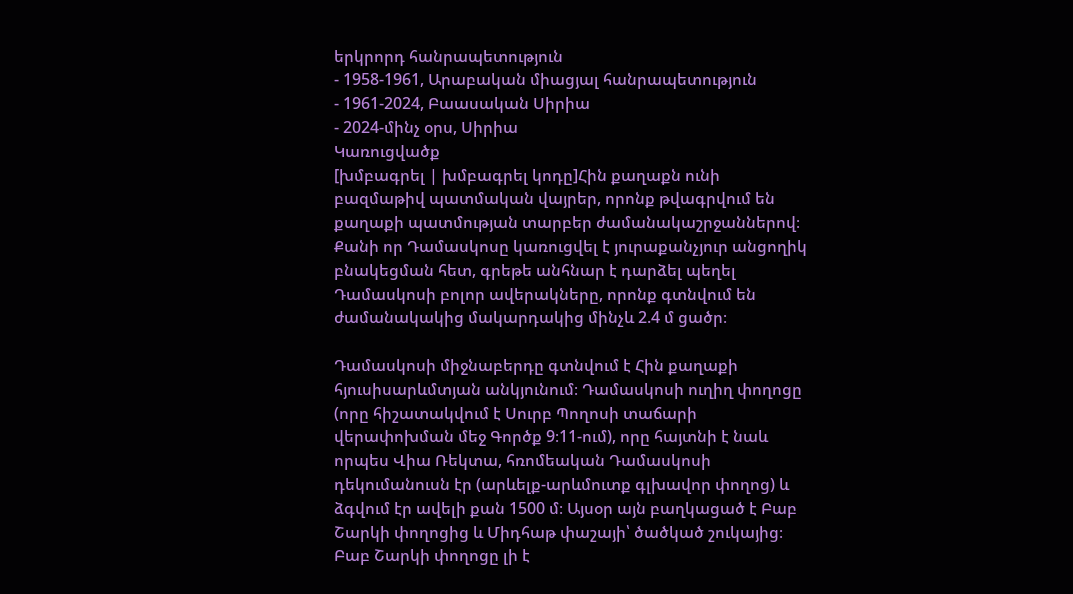երկրորդ հանրապետություն
- 1958-1961, Արաբական միացյալ հանրապետություն
- 1961-2024, Բաասական Սիրիա
- 2024-մինչ օրս, Սիրիա
Կառուցվածք
[խմբագրել | խմբագրել կոդը]Հին քաղաքն ունի բազմաթիվ պատմական վայրեր, որոնք թվագրվում են քաղաքի պատմության տարբեր ժամանակաշրջաններով։ Քանի որ Դամասկոսը կառուցվել է յուրաքանչյուր անցողիկ բնակեցման հետ, գրեթե անհնար է դարձել պեղել Դամասկոսի բոլոր ավերակները, որոնք գտնվում են ժամանակակից մակարդակից մինչև 2.4 մ ցածր։

Դամասկոսի միջնաբերդը գտնվում է Հին քաղաքի հյուսիսարևմտյան անկյունում։ Դամասկոսի ուղիղ փողոցը (որը հիշատակվում է Սուրբ Պողոսի տաճարի վերափոխման մեջ Գործք 9։11-ում), որը հայտնի է նաև որպես Վիա Ռեկտա, հռոմեական Դամասկոսի դեկումանուսն էր (արևելք-արևմուտք գլխավոր փողոց) և ձգվում էր ավելի քան 1500 մ։ Այսօր այն բաղկացած է Բաբ Շարկի փողոցից և Միդհաթ փաշայի՝ ծածկած շուկայից։ Բաբ Շարկի փողոցը լի է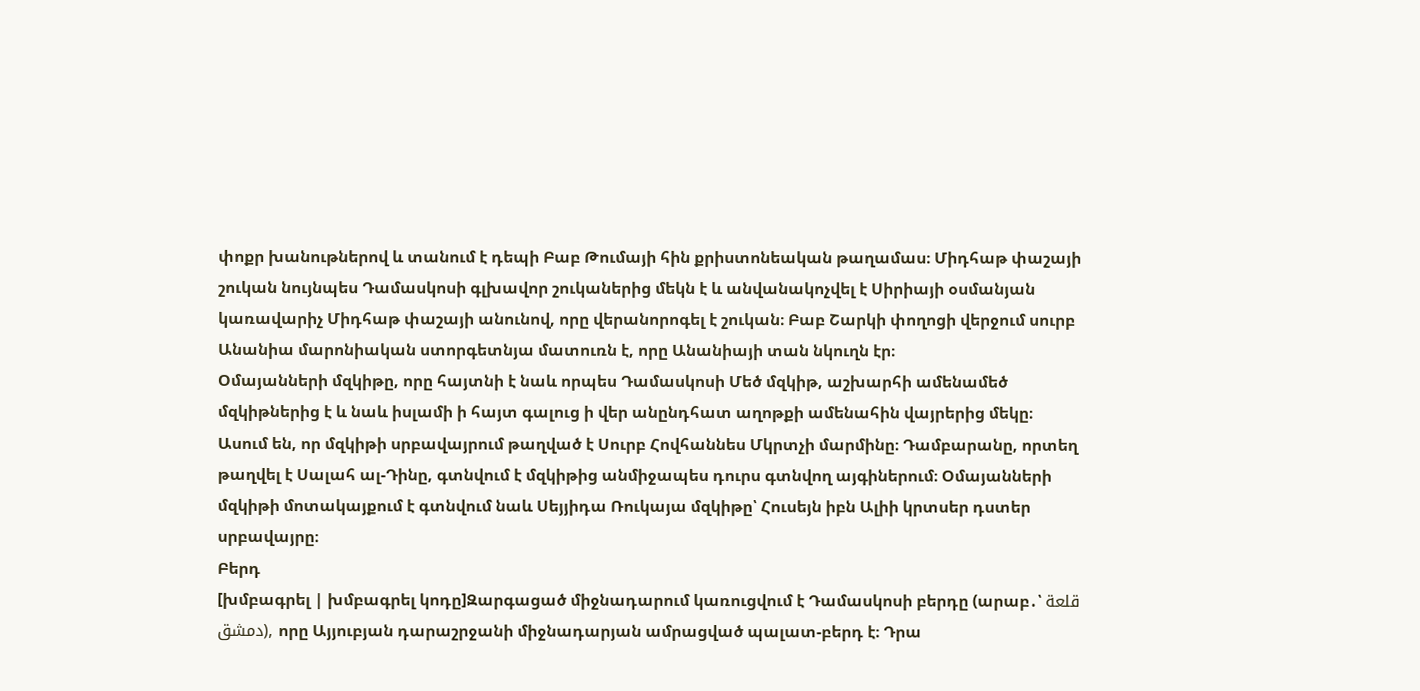փոքր խանութներով և տանում է դեպի Բաբ Թումայի հին քրիստոնեական թաղամաս։ Միդհաթ փաշայի շուկան նույնպես Դամասկոսի գլխավոր շուկաներից մեկն է և անվանակոչվել է Սիրիայի օսմանյան կառավարիչ Միդհաթ փաշայի անունով, որը վերանորոգել է շուկան։ Բաբ Շարկի փողոցի վերջում սուրբ Անանիա մարոնիական ստորգետնյա մատուռն է, որը Անանիայի տան նկուղն էր։
Օմայանների մզկիթը, որը հայտնի է նաև որպես Դամասկոսի Մեծ մզկիթ, աշխարհի ամենամեծ մզկիթներից է և նաև իսլամի ի հայտ գալուց ի վեր անընդհատ աղոթքի ամենահին վայրերից մեկը։ Ասում են, որ մզկիթի սրբավայրում թաղված է Սուրբ Հովհաննես Մկրտչի մարմինը։ Դամբարանը, որտեղ թաղվել է Սալահ ալ-Դինը, գտնվում է մզկիթից անմիջապես դուրս գտնվող այգիներում։ Օմայանների մզկիթի մոտակայքում է գտնվում նաև Սեյյիդա Ռուկայա մզկիթը՝ Հուսեյն իբն Ալիի կրտսեր դստեր սրբավայրը։
Բերդ
[խմբագրել | խմբագրել կոդը]Զարգացած միջնադարում կառուցվում է Դամասկոսի բերդը (արաբ․՝ قلعة دمشق), որը Այյուբյան դարաշրջանի միջնադարյան ամրացված պալատ-բերդ է։ Դրա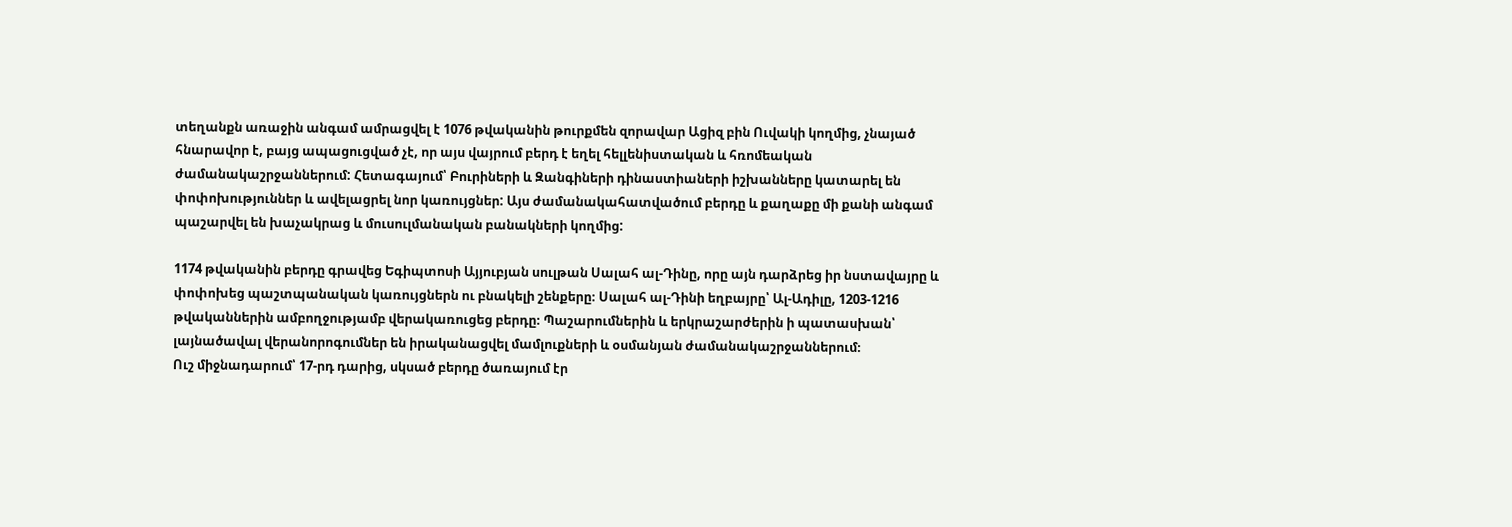տեղանքն առաջին անգամ ամրացվել է 1076 թվականին թուրքմեն զորավար Ացիզ բին Ուվակի կողմից, չնայած հնարավոր է, բայց ապացուցված չէ, որ այս վայրում բերդ է եղել հելլենիստական և հռոմեական ժամանակաշրջաններում: Հետագայում՝ Բուրիների և Զանգիների դինաստիաների իշխանները կատարել են փոփոխություններ և ավելացրել նոր կառույցներ: Այս ժամանակահատվածում բերդը և քաղաքը մի քանի անգամ պաշարվել են խաչակրաց և մուսուլմանական բանակների կողմից:

1174 թվականին բերդը գրավեց Եգիպտոսի Այյուբյան սուլթան Սալահ ալ-Դինը, որը այն դարձրեց իր նստավայրը և փոփոխեց պաշտպանական կառույցներն ու բնակելի շենքերը։ Սալահ ալ-Դինի եղբայրը՝ Ալ-Ադիլը, 1203-1216 թվականներին ամբողջությամբ վերակառուցեց բերդը։ Պաշարումներին և երկրաշարժերին ի պատասխան՝ լայնածավալ վերանորոգումներ են իրականացվել մամլուքների և օսմանյան ժամանակաշրջաններում։
Ուշ միջնադարում՝ 17-րդ դարից, սկսած բերդը ծառայում էր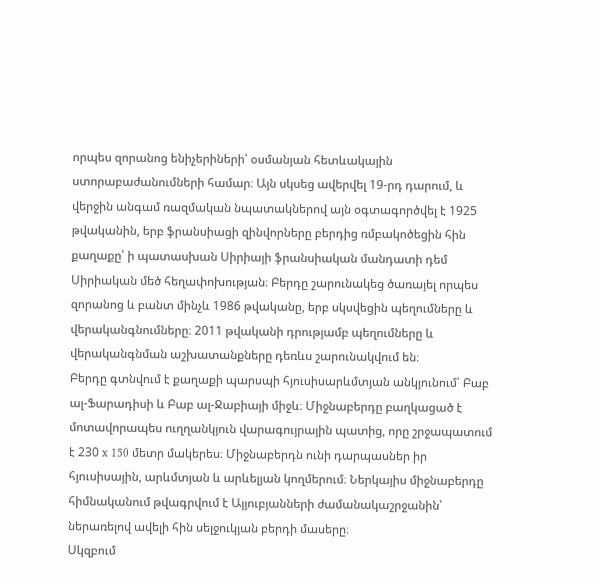որպես զորանոց ենիչերիների՝ օսմանյան հետևակային ստորաբաժանումների համար։ Այն սկսեց ավերվել 19-րդ դարում, և վերջին անգամ ռազմական նպատակներով այն օգտագործվել է 1925 թվականին, երբ ֆրանսիացի զինվորները բերդից ռմբակոծեցին հին քաղաքը՝ ի պատասխան Սիրիայի ֆրանսիական մանդատի դեմ Սիրիական մեծ հեղափոխության։ Բերդը շարունակեց ծառայել որպես զորանոց և բանտ մինչև 1986 թվականը, երբ սկսվեցին պեղումները և վերականգնումները։ 2011 թվականի դրությամբ պեղումները և վերականգնման աշխատանքները դեռևս շարունակվում են։
Բերդը գտնվում է քաղաքի պարսպի հյուսիսարևմտյան անկյունում՝ Բաբ ալ-Ֆարադիսի և Բաբ ալ-Ջաբիայի միջև։ Միջնաբերդը բաղկացած է մոտավորապես ուղղանկյուն վարագույրային պատից, որը շրջապատում է 230 x 150 մետր մակերես։ Միջնաբերդն ունի դարպասներ իր հյուսիսային, արևմտյան և արևելյան կողմերում։ Ներկայիս միջնաբերդը հիմնականում թվագրվում է Այյուբյանների ժամանակաշրջանին՝ ներառելով ավելի հին սելջուկյան բերդի մասերը։
Սկզբում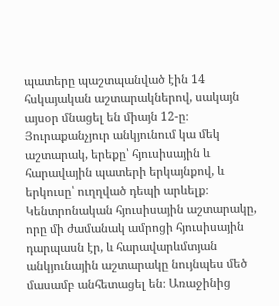պատերը պաշտպանված էին 14 հսկայական աշտարակներով, սակայն այսօր մնացել են միայն 12-ը։ Յուրաքանչյուր անկյունում կա մեկ աշտարակ, երեքը՝ հյուսիսային և հարավային պատերի երկայնքով, և երկուսը՝ ուղղված դեպի արևելք։ Կենտրոնական հյուսիսային աշտարակը, որը մի ժամանակ ամրոցի հյուսիսային դարպասն էր, և հարավարևմտյան անկյունային աշտարակը նույնպես մեծ մասամբ անհետացել են։ Առաջինից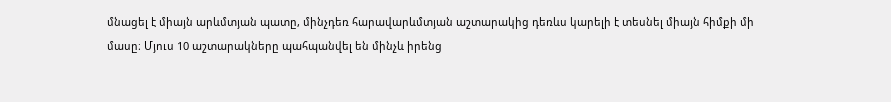մնացել է միայն արևմտյան պատը, մինչդեռ հարավարևմտյան աշտարակից դեռևս կարելի է տեսնել միայն հիմքի մի մասը։ Մյուս 10 աշտարակները պահպանվել են մինչև իրենց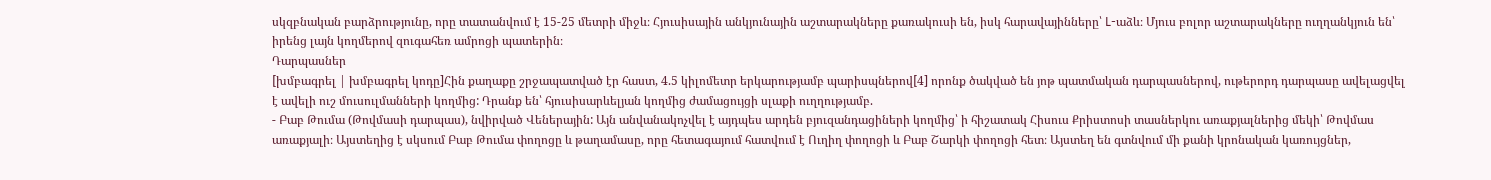սկզբնական բարձրությունը, որը տատանվում է 15-25 մետրի միջև։ Հյուսիսային անկյունային աշտարակները քառակուսի են, իսկ հարավայինները՝ L-աձև։ Մյուս բոլոր աշտարակները ուղղանկյուն են՝ իրենց լայն կողմերով զուգահեռ ամրոցի պատերին։
Դարպասներ
[խմբագրել | խմբագրել կոդը]Հին քաղաքը շրջապատված էր հաստ, 4.5 կիլոմետր երկարությամբ պարիսպներով[4] որոնք ծակված են յոթ պատմական դարպասներով, ութերորդ դարպասը ավելացվել է ավելի ուշ մուսուլմանների կողմից: Դրանք են՝ հյուսիսարևելյան կողմից ժամացույցի սլաքի ուղղությամբ.
- Բաբ Թումա (Թովմասի դարպաս), նվիրված Վեներային: Այն անվանակոչվել է այդպես արդեն բյուզանդացիների կողմից՝ ի հիշատակ Հիսուս Քրիստոսի տասներկու առաքյալներից մեկի՝ Թովմաս առաքյալի։ Այստեղից է սկսում Բաբ Թումա փողոցը և թաղամասը, որը հետագայում հատվում է Ուղիղ փողոցի և Բաբ Շարկի փողոցի հետ։ Այստեղ են գտնվում մի քանի կրոնական կառույցներ,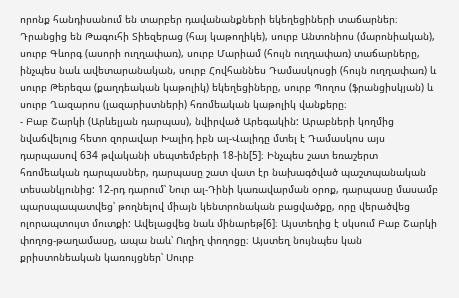որոնք հանդիսանում են տարբեր դավանանքների եկեղեցիների տաճարներ։ Դրանցից են Թագուհի Տիեզերաց (հայ կաթողիկե), սուրբ Անտոնիոս (մարոնիական), սուրբ Գևորգ (ասորի ուղղափառ), սուրբ Մարիամ (հույն ուղղափառ) տաճարները, ինչպես նաև ավետարանական, սուրբ Հովհաննես Դամասկոսցի (հույն ուղղափառ) և սուրբ Թերեզա (քաղդեական կաթոլիկ) եկեղեցիները, սուրբ Պողոս (ֆրանցիսկյան) և սուրբ Ղազարոս (լազարիստների) հռոմեական կաթոլիկ վանքերը։
- Բաբ Շարկի (Արևելյան դարպաս), նվիրված Արեգակին: Արաբների կողմից նվաճվելուց հետո զորավար Խալիդ իբն ալ-Վալիդը մտել է Դամասկոս այս դարպասով 634 թվականի սեպտեմբերի 18-ին[5]։ Ինչպես շատ եռաշերտ հռոմեական դարպասներ, դարպասը շատ վատ էր նախագծված պաշտպանական տեսանկյունից: 12-րդ դարում՝ Նուր ալ-Դինի կառավարման օրոք, դարպասը մասամբ պարսպապատվեց՝ թողնելով միայն կենտրոնական բացվածքը, որը վերածվեց ոլորապտույտ մուտքի: Ավելացվեց նաև մինարեթ[6]։ Այստեղից է սկսում Բաբ Շարկի փողոց-թաղամասը, ապա նաև՝ Ուղիղ փողոցը։ Այստեղ նույնպես կան քրիստոնեական կառույցներ՝ Սուրբ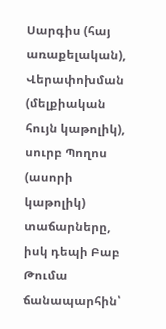Սարգիս (հայ առաքելական), Վերափոխման (մելքիական հույն կաթոլիկ), սուրբ Պողոս (ասորի կաթոլիկ) տաճարները, իսկ դեպի Բաբ Թումա ճանապարհին՝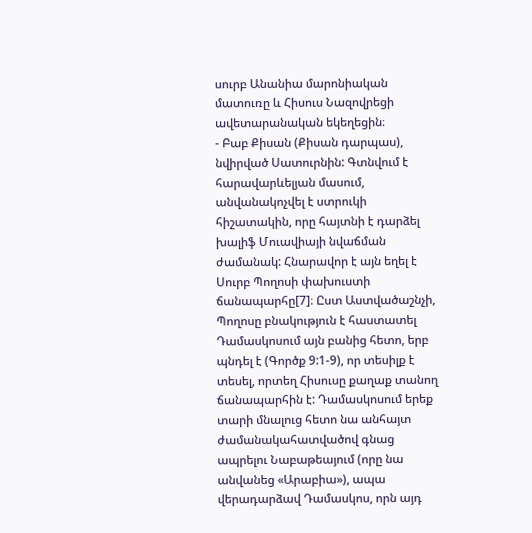սուրբ Անանիա մարոնիական մատուռը և Հիսուս Նազովրեցի ավետարանական եկեղեցին։
- Բաբ Քիսան (Քիսան դարպաս), նվիրված Սատուրնին: Գտնվում է հարավարևելյան մասում, անվանակոչվել է ստրուկի հիշատակին, որը հայտնի է դարձել խալիֆ Մուավիայի նվաճման ժամանակ: Հնարավոր է այն եղել է Սուրբ Պողոսի փախուստի ճանապարհը[7]։ Ըստ Աստվածաշնչի, Պողոսը բնակություն է հաստատել Դամասկոսում այն բանից հետո, երբ պնդել է (Գործք 9:1-9), որ տեսիլք է տեսել, որտեղ Հիսուսը քաղաք տանող ճանապարհին է: Դամասկոսում երեք տարի մնալուց հետո նա անհայտ ժամանակահատվածով գնաց ապրելու Նաբաթեայում (որը նա անվանեց «Արաբիա»), ապա վերադարձավ Դամասկոս, որն այդ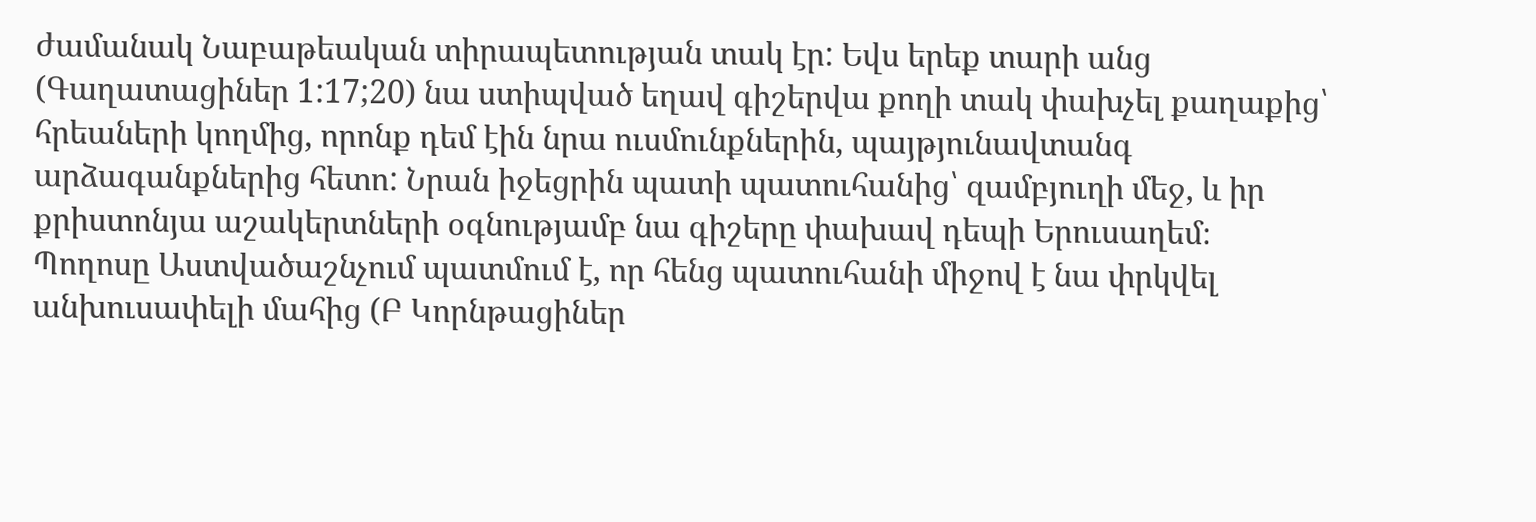ժամանակ Նաբաթեական տիրապետության տակ էր: Եվս երեք տարի անց (Գաղատացիներ 1:17;20) նա ստիպված եղավ գիշերվա քողի տակ փախչել քաղաքից՝ հրեաների կողմից, որոնք դեմ էին նրա ուսմունքներին, պայթյունավտանգ արձագանքներից հետո: Նրան իջեցրին պատի պատուհանից՝ զամբյուղի մեջ, և իր քրիստոնյա աշակերտների օգնությամբ նա գիշերը փախավ դեպի Երուսաղեմ։ Պողոսը Աստվածաշնչում պատմում է, որ հենց պատուհանի միջով է նա փրկվել անխուսափելի մահից (Բ Կորնթացիներ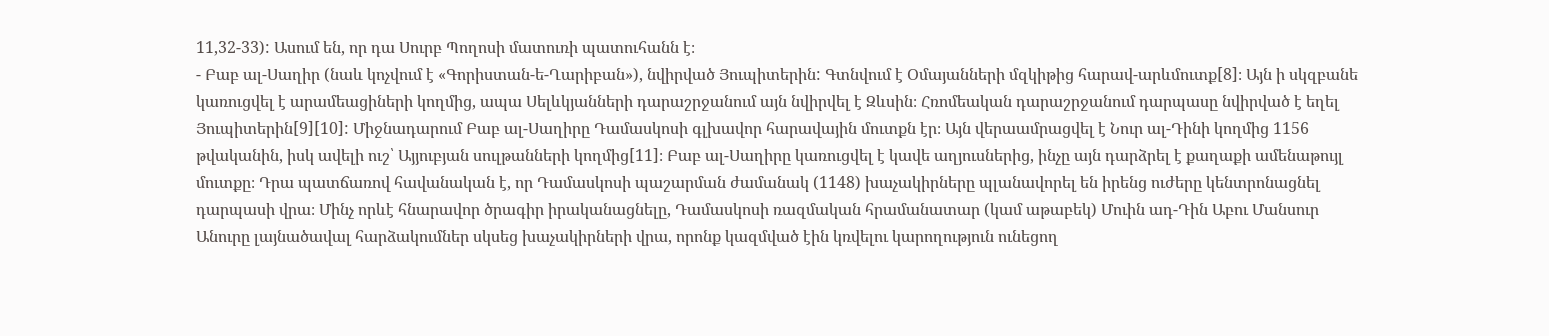11,32-33): Ասում են, որ դա Սուրբ Պողոսի մատուռի պատուհանն է։
- Բաբ ալ-Սաղիր (նաև կոչվում է «Գորիստան-ե-Ղարիբան»), նվիրված Յուպիտերին: Գտնվում է Օմայանների մզկիթից հարավ-արևմուտք[8]։ Այն ի սկզբանե կառուցվել է արամեացիների կողմից, ապա Սելևկյանների դարաշրջանում այն նվիրվել է Զևսին։ Հռոմեական դարաշրջանում դարպասը նվիրված է եղել Յուպիտերին[9][10]: Միջնադարում Բաբ ալ-Սաղիրը Դամասկոսի գլխավոր հարավային մուտքն էր։ Այն վերաամրացվել է Նուր ալ-Դինի կողմից 1156 թվականին, իսկ ավելի ուշ՝ Այյուբյան սուլթանների կողմից[11]։ Բաբ ալ-Սաղիրը կառուցվել է կավե աղյուսներից, ինչը այն դարձրել է քաղաքի ամենաթույլ մուտքը։ Դրա պատճառով հավանական է, որ Դամասկոսի պաշարման ժամանակ (1148) խաչակիրները պլանավորել են իրենց ուժերը կենտրոնացնել դարպասի վրա։ Մինչ որևէ հնարավոր ծրագիր իրականացնելը, Դամասկոսի ռազմական հրամանատար (կամ աթաբեկ) Մուին ադ-Դին Աբու Մանսուր Անուրը լայնածավալ հարձակումներ սկսեց խաչակիրների վրա, որոնք կազմված էին կռվելու կարողություն ունեցող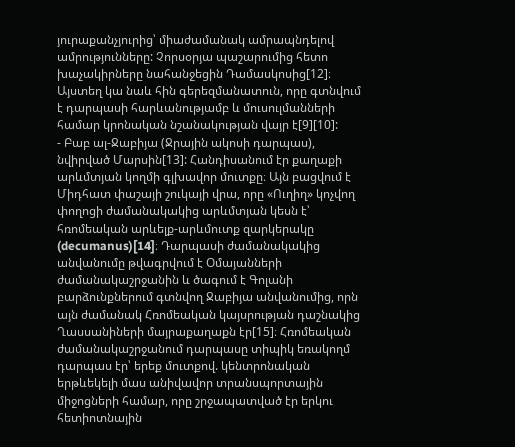յուրաքանչյուրից՝ միաժամանակ ամրապնդելով ամրությունները: Չորսօրյա պաշարումից հետո խաչակիրները նահանջեցին Դամասկոսից[12]։ Այստեղ կա նաև հին գերեզմանատուն, որը գտնվում է դարպասի հարևանությամբ և մուսուլմանների համար կրոնական նշանակության վայր է[9][10]:
- Բաբ ալ-Ջաբիյա (Ջրային ակոսի դարպաս), նվիրված Մարսին[13]: Հանդիսանում էր քաղաքի արևմտյան կողմի գլխավոր մուտքը։ Այն բացվում է Միդհատ փաշայի շուկայի վրա, որը «Ուղիղ» կոչվող փողոցի ժամանակակից արևմտյան կեսն է՝ հռոմեական արևելք-արևմուտք զարկերակը (decumanus)[14]։ Դարպասի ժամանակակից անվանումը թվագրվում է Օմայանների ժամանակաշրջանին և ծագում է Գոլանի բարձունքներում գտնվող Ջաբիյա անվանումից, որն այն ժամանակ Հռոմեական կայսրության դաշնակից Ղասսանիների մայրաքաղաքն էր[15]։ Հռոմեական ժամանակաշրջանում դարպասը տիպիկ եռակողմ դարպաս էր՝ երեք մուտքով. կենտրոնական երթևեկելի մաս անիվավոր տրանսպորտային միջոցների համար, որը շրջապատված էր երկու հետիոտնային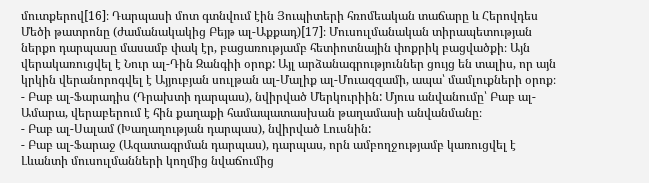մուտքերով[16]։ Դարպասի մոտ գտնվում էին Յուպիտերի հռոմեական տաճարը և Հերովդես Մեծի թատրոնը (ժամանակակից Բեյթ ալ-Աքքադ)[17]։ Մուսուլմանական տիրապետության ներքո դարպասը մասամբ փակ էր, բացառությամբ հետիոտնային փոքրիկ բացվածքի։ Այն վերակառուցվել է Նուր ալ-Դին Զանգիի օրոք: Այլ արձանագրություններ ցույց են տալիս, որ այն կրկին վերանորոգվել է Այյուբյան սուլթան ալ-Մալիք ալ-Մուազզամի, ապա՝ մամլուքների օրոք։
- Բաբ ալ-Ֆարադիս (Դրախտի դարպաս), նվիրված Մերկուրիին: Մյուս անվանումը՝ Բաբ ալ-Ամարա, վերաբերում է հին քաղաքի համապատասխան թաղամասի անվանմանը։
- Բաբ ալ-Սալամ (Խաղաղության դարպաս), նվիրված Լուսնին:
- Բաբ ալ-Ֆարաջ (Ազատագրման դարպաս), դարպաս, որն ամբողջությամբ կառուցվել է Լևանտի մուսուլմանների կողմից նվաճումից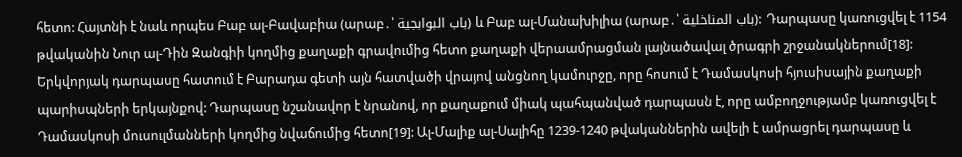հետո: Հայտնի է նաև որպես Բաբ ալ-Բավաբիա (արաբ․՝ باب البوابجية) և Բաբ ալ-Մանախիլիա (արաբ․՝ باب المناخلية): Դարպասը կառուցվել է 1154 թվականին Նուր ալ-Դին Զանգիի կողմից քաղաքի գրավումից հետո քաղաքի վերաամրացման լայնածավալ ծրագրի շրջանակներում[18]: Երկվորյակ դարպասը հատում է Բարադա գետի այն հատվածի վրայով անցնող կամուրջը, որը հոսում է Դամասկոսի հյուսիսային քաղաքի պարիսպների երկայնքով: Դարպասը նշանավոր է նրանով, որ քաղաքում միակ պահպանված դարպասն է, որը ամբողջությամբ կառուցվել է Դամասկոսի մուսուլմանների կողմից նվաճումից հետո[19]: Ալ-Մալիք ալ-Սալիհը 1239-1240 թվականներին ավելի է ամրացրել դարպասը և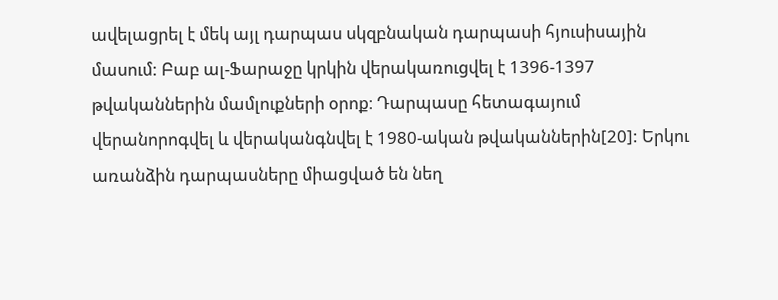ավելացրել է մեկ այլ դարպաս սկզբնական դարպասի հյուսիսային մասում: Բաբ ալ-Ֆարաջը կրկին վերակառուցվել է 1396-1397 թվականներին մամլուքների օրոք։ Դարպասը հետագայում վերանորոգվել և վերականգնվել է 1980-ական թվականներին[20]: Երկու առանձին դարպասները միացված են նեղ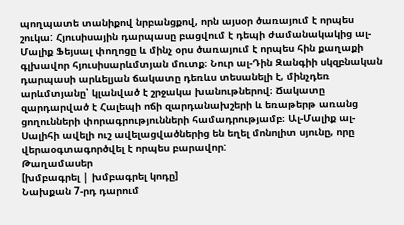պողպատե տանիքով նրբանցքով, որն այսօր ծառայում է որպես շուկա: Հյուսիսային դարպասը բացվում է դեպի ժամանակակից ալ-Մալիք Ֆեյսալ փողոցը և մինչ օրս ծառայում է որպես հին քաղաքի գլխավոր հյուսիսարևմտյան մուտք։ Նուր ալ-Դին Զանգիի սկզբնական դարպասի արևելյան ճակատը դեռևս տեսանելի է, մինչդեռ արևմտյանը՝ կլանված է շրջակա խանութներով։ Ճակատը զարդարված է Հալեպի ոճի զարդանախշերի և եռաթերթ առանց ցողունների փորագրությունների համադրությամբ։ Ալ-Մալիք ալ-Սալիհի ավելի ուշ ավելացվածներից են եղել մոնոլիտ սյունը, որը վերաօգտագործվել է որպես բարավոր:
Թաղամասեր
[խմբագրել | խմբագրել կոդը]
Նախքան 7-րդ դարում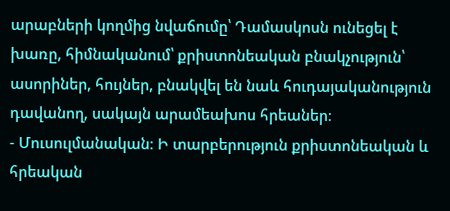արաբների կողմից նվաճումը՝ Դամասկոսն ունեցել է խառը, հիմնականում՝ քրիստոնեական բնակչություն՝ ասորիներ, հույներ, բնակվել են նաև հուդայականություն դավանող, սակայն արամեախոս հրեաներ։
- Մուսուլմանական։ Ի տարբերություն քրիստոնեական և հրեական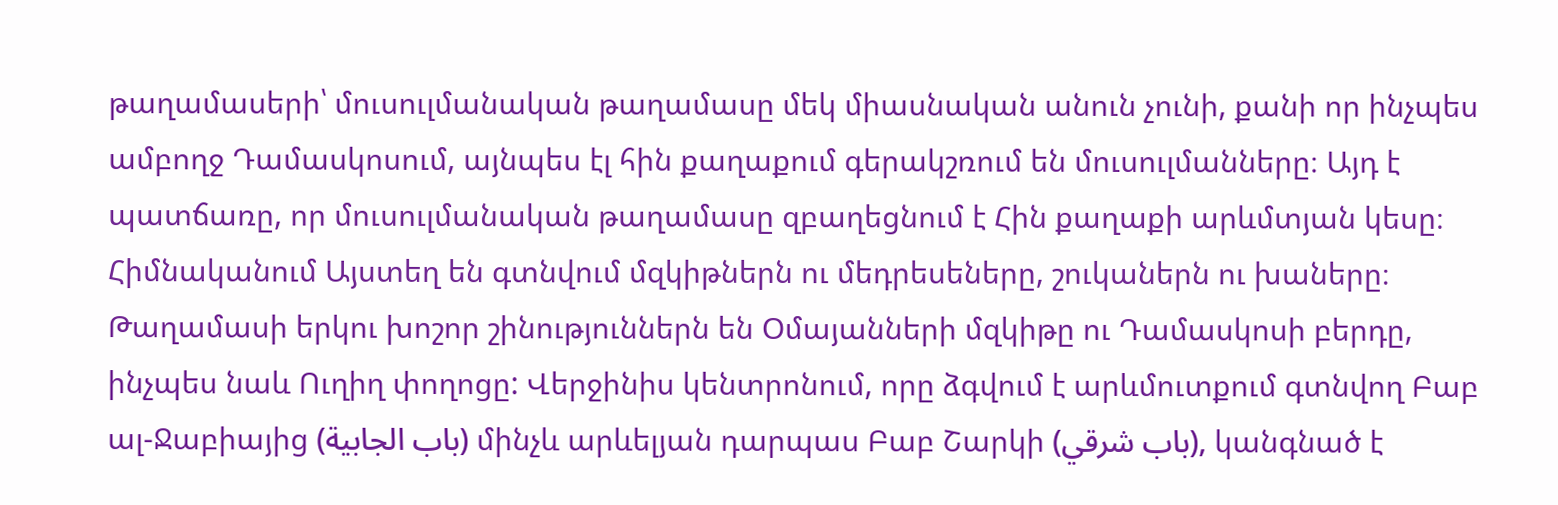թաղամասերի՝ մուսուլմանական թաղամասը մեկ միասնական անուն չունի, քանի որ ինչպես ամբողջ Դամասկոսում, այնպես էլ հին քաղաքում գերակշռում են մուսուլմանները։ Այդ է պատճառը, որ մուսուլմանական թաղամասը զբաղեցնում է Հին քաղաքի արևմտյան կեսը։ Հիմնականում Այստեղ են գտնվում մզկիթներն ու մեդրեսեները, շուկաներն ու խաները։ Թաղամասի երկու խոշոր շինություններն են Օմայանների մզկիթը ու Դամասկոսի բերդը, ինչպես նաև Ուղիղ փողոցը: Վերջինիս կենտրոնում, որը ձգվում է արևմուտքում գտնվող Բաբ ալ-Ջաբիայից (باب الجابية) մինչև արևելյան դարպաս Բաբ Շարկի (باب شرقي), կանգնած է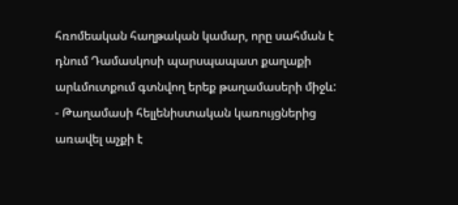հռոմեական հաղթական կամար, որը սահման է դնում Դամասկոսի պարսպապատ քաղաքի արևմուտքում գտնվող երեք թաղամասերի միջև:
- Թաղամասի հելլենիստական կառույցներից առավել աչքի է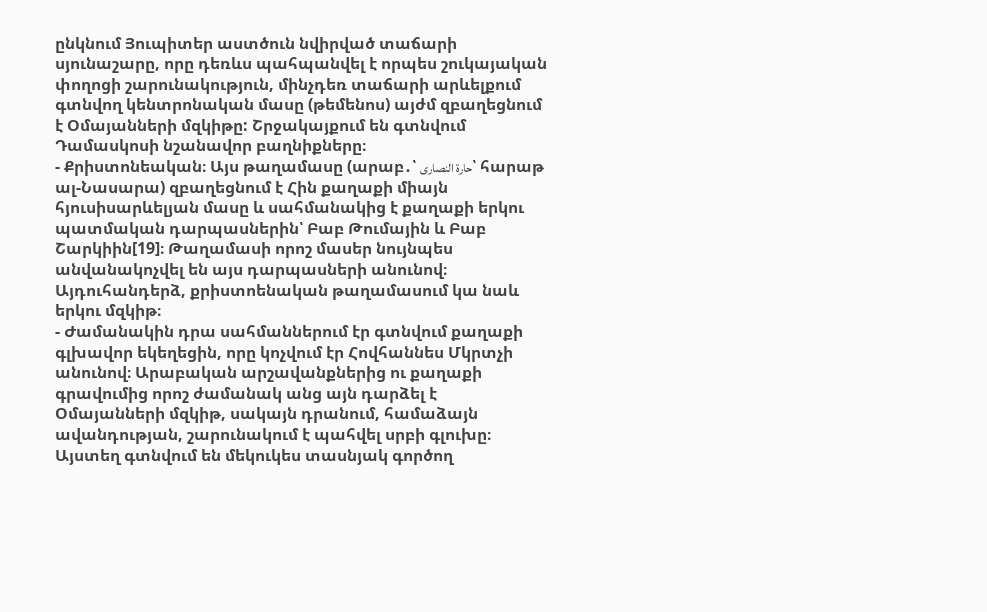ընկնում Յուպիտեր աստծուն նվիրված տաճարի սյունաշարը, որը դեռևս պահպանվել է որպես շուկայական փողոցի շարունակություն, մինչդեռ տաճարի արևելքում գտնվող կենտրոնական մասը (թեմենոս) այժմ զբաղեցնում է Օմայանների մզկիթը: Շրջակայքում են գտնվում Դամասկոսի նշանավոր բաղնիքները։
- Քրիստոնեական։ Այս թաղամասը (արաբ․՝ حارة النصارى՝ հարաթ ալ-Նասարա) զբաղեցնում է Հին քաղաքի միայն հյուսիսարևելյան մասը և սահմանակից է քաղաքի երկու պատմական դարպասներին՝ Բաբ Թումային և Բաբ Շարկիին[19]։ Թաղամասի որոշ մասեր նույնպես անվանակոչվել են այս դարպասների անունով։ Այդուհանդերձ, քրիստոենական թաղամասում կա նաև երկու մզկիթ։
- Ժամանակին դրա սահմաններում էր գտնվում քաղաքի գլխավոր եկեղեցին, որը կոչվում էր Հովհաննես Մկրտչի անունով։ Արաբական արշավանքներից ու քաղաքի գրավումից որոշ ժամանակ անց այն դարձել է Օմայանների մզկիթ, սակայն դրանում, համաձայն ավանդության, շարունակում է պահվել սրբի գլուխը։ Այստեղ գտնվում են մեկուկես տասնյակ գործող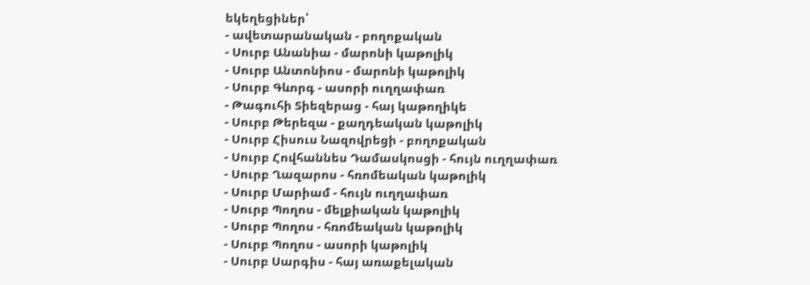եկեղեցիներ՝
- ավետարանական - բողոքական
- Սուրբ Անանիա - մարոնի կաթոլիկ
- Սուրբ Անտոնիոս - մարոնի կաթոլիկ
- Սուրբ Գևորգ - ասորի ուղղափառ
- Թագուհի Տիեզերաց - հայ կաթողիկե
- Սուրբ Թերեզա - քաղդեական կաթոլիկ
- Սուրբ Հիսուս Նազովրեցի - բողոքական
- Սուրբ Հովհաննես Դամասկոսցի - հույն ուղղափառ
- Սուրբ Ղազարոս - հռոմեական կաթոլիկ
- Սուրբ Մարիամ - հույն ուղղափառ
- Սուրբ Պողոս - մելքիական կաթոլիկ
- Սուրբ Պողոս - հռոմեական կաթոլիկ
- Սուրբ Պողոս - ասորի կաթոլիկ
- Սուրբ Սարգիս - հայ առաքելական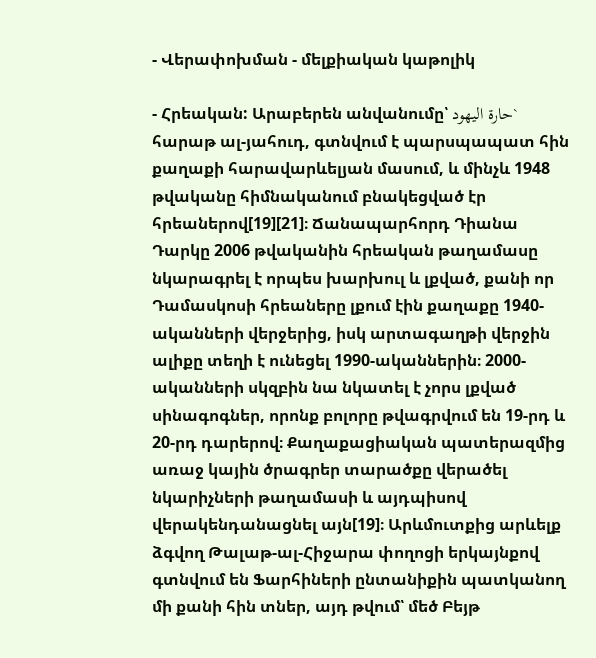- Վերափոխման - մելքիական կաթոլիկ

- Հրեական: Արաբերեն անվանումը՝ حارة اليهود` հարաթ ալ-յահուդ, գտնվում է պարսպապատ հին քաղաքի հարավարևելյան մասում, և մինչև 1948 թվականը հիմնականում բնակեցված էր հրեաներով[19][21]։ Ճանապարհորդ Դիանա Դարկը 2006 թվականին հրեական թաղամասը նկարագրել է որպես խարխուլ և լքված, քանի որ Դամասկոսի հրեաները լքում էին քաղաքը 1940-ականների վերջերից, իսկ արտագաղթի վերջին ալիքը տեղի է ունեցել 1990-ականներին։ 2000-ականների սկզբին նա նկատել է չորս լքված սինագոգներ, որոնք բոլորը թվագրվում են 19-րդ և 20-րդ դարերով։ Քաղաքացիական պատերազմից առաջ կային ծրագրեր տարածքը վերածել նկարիչների թաղամասի և այդպիսով վերակենդանացնել այն[19]։ Արևմուտքից արևելք ձգվող Թալաթ-ալ-Հիջարա փողոցի երկայնքով գտնվում են Ֆարհիների ընտանիքին պատկանող մի քանի հին տներ, այդ թվում՝ մեծ Բեյթ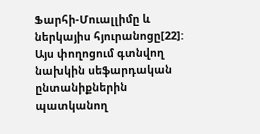Ֆարհի-Մուալլիմը և ներկայիս հյուրանոցը[22]: Այս փողոցում գտնվող նախկին սեֆարդական ընտանիքներին պատկանող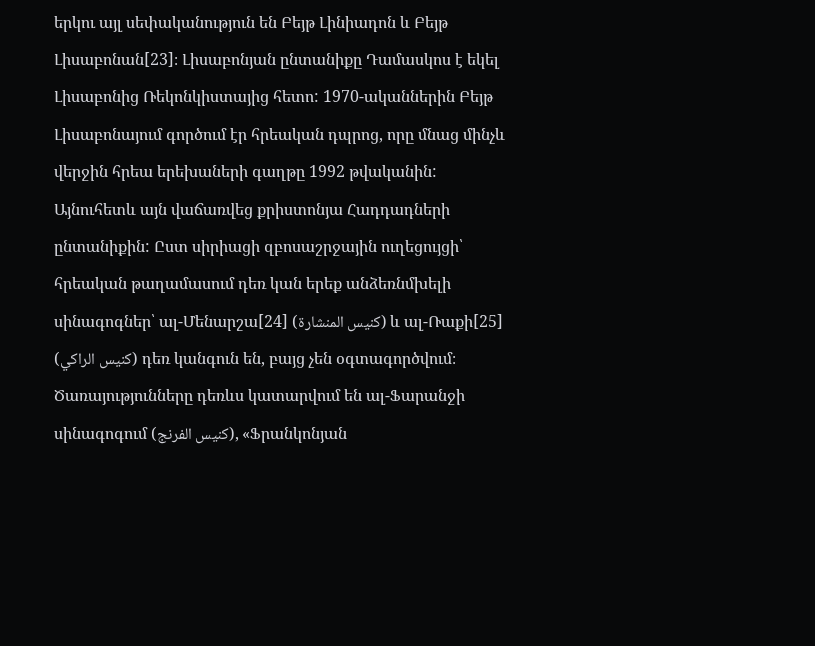երկու այլ սեփականություն են Բեյթ Լինիադոն և Բեյթ Լիսաբոնան[23]։ Լիսաբոնյան ընտանիքը Դամասկոս է եկել Լիսաբոնից Ռեկոնկիստայից հետո: 1970-ականներին Բեյթ Լիսաբոնայում գործում էր հրեական դպրոց, որը մնաց մինչև վերջին հրեա երեխաների գաղթը 1992 թվականին: Այնուհետև այն վաճառվեց քրիստոնյա Հադդադների ընտանիքին: Ըստ սիրիացի զբոսաշրջային ուղեցույցի՝ հրեական թաղամասում դեռ կան երեք անձեռնմխելի սինագոգներ՝ ալ-Մենարշա[24] (كنيس المنشارة) և ալ-Ռաքի[25] (كنيس الراكي) դեռ կանգուն են, բայց չեն օգտագործվում։ Ծառայությունները դեռևս կատարվում են ալ-Ֆարանջի սինագոգում (كنيس الفرنج), «Ֆրանկոնյան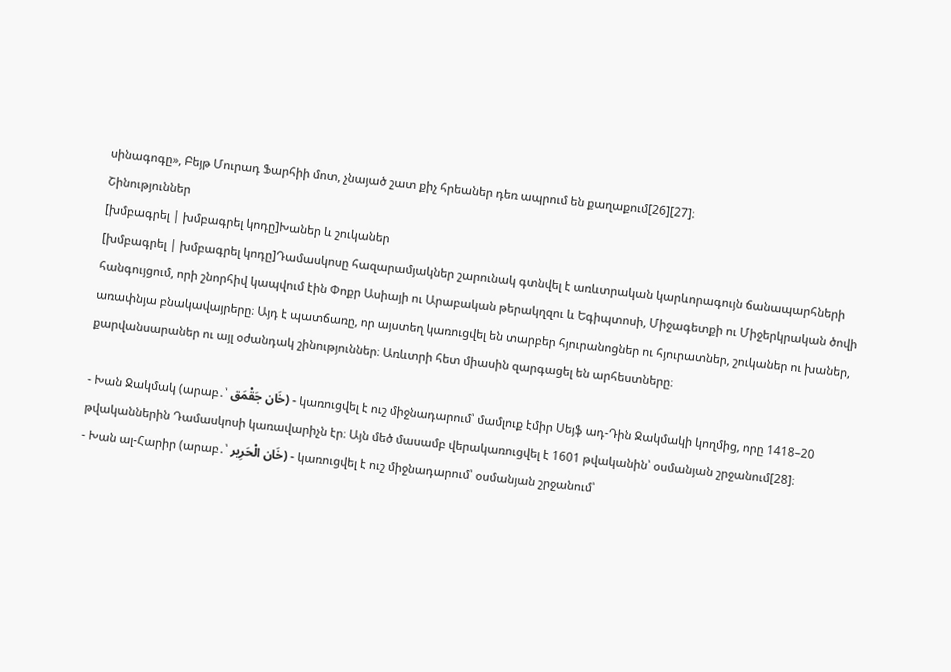սինագոգը», Բեյթ Մուրադ Ֆարհիի մոտ, չնայած շատ քիչ հրեաներ դեռ ապրում են քաղաքում[26][27]։
Շինություններ
[խմբագրել | խմբագրել կոդը]Խաներ և շուկաներ
[խմբագրել | խմբագրել կոդը]Դամասկոսը հազարամյակներ շարունակ գտնվել է առևտրական կարևորագույն ճանապարհների հանգույցում, որի շնորհիվ կապվում էին Փոքր Ասիայի ու Արաբական թերակղզու և Եգիպտոսի, Միջագետքի ու Միջերկրական ծովի առափնյա բնակավայրերը։ Այդ է պատճառը, որ այստեղ կառուցվել են տարբեր հյուրանոցներ ու հյուրատներ, շուկաներ ու խաներ, քարվանսարաներ ու այլ օժանդակ շինություններ։ Առևտրի հետ միասին զարգացել են արհեստները։

- Խան Ջակմակ (արաբ․՝ خَان جَقْمَق) - կառուցվել է ուշ միջնադարում՝ մամլուք էմիր Սեյֆ ադ-Դին Ջակմակի կողմից, որը 1418–20 թվականներին Դամասկոսի կառավարիչն էր։ Այն մեծ մասամբ վերակառուցվել է 1601 թվականին՝ օսմանյան շրջանում[28]։
- Խան ալ-Հարիր (արաբ․՝ خَان الْحَرِير) - կառուցվել է ուշ միջնադարում՝ օսմանյան շրջանում՝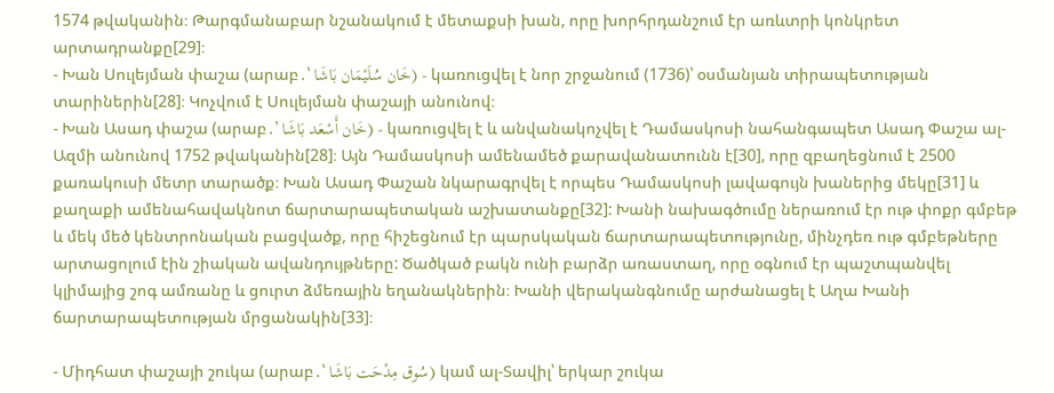1574 թվականին։ Թարգմանաբար նշանակում է մետաքսի խան, որը խորհրդանշում էր առևտրի կոնկրետ արտադրանքը[29]։
- Խան Սուլեյման փաշա (արաբ․՝ خَان سُلَيْمَان بَاشَا) - կառուցվել է նոր շրջանում (1736)՝ օսմանյան տիրապետության տարիներին[28]։ Կոչվում է Սուլեյման փաշայի անունով։
- Խան Ասադ փաշա (արաբ․՝ خَان أَسْعَد بَاشَا) - կառուցվել է և անվանակոչվել է Դամասկոսի նահանգապետ Ասադ Փաշա ալ-Ազմի անունով 1752 թվականին[28]։ Այն Դամասկոսի ամենամեծ քարավանատունն է[30], որը զբաղեցնում է 2500 քառակուսի մետր տարածք։ Խան Ասադ Փաշան նկարագրվել է որպես Դամասկոսի լավագույն խաներից մեկը[31] և քաղաքի ամենահավակնոտ ճարտարապետական աշխատանքը[32]: Խանի նախագծումը ներառում էր ութ փոքր գմբեթ և մեկ մեծ կենտրոնական բացվածք, որը հիշեցնում էր պարսկական ճարտարապետությունը, մինչդեռ ութ գմբեթները արտացոլում էին շիական ավանդույթները: Ծածկած բակն ունի բարձր առաստաղ, որը օգնում էր պաշտպանվել կլիմայից շոգ ամռանը և ցուրտ ձմեռային եղանակներին։ Խանի վերականգնումը արժանացել է Աղա Խանի ճարտարապետության մրցանակին[33]։

- Միդհատ փաշայի շուկա (արաբ․՝ سُوق مِدْحَت بَاشَا) կամ ալ-Տավիլ՝ երկար շուկա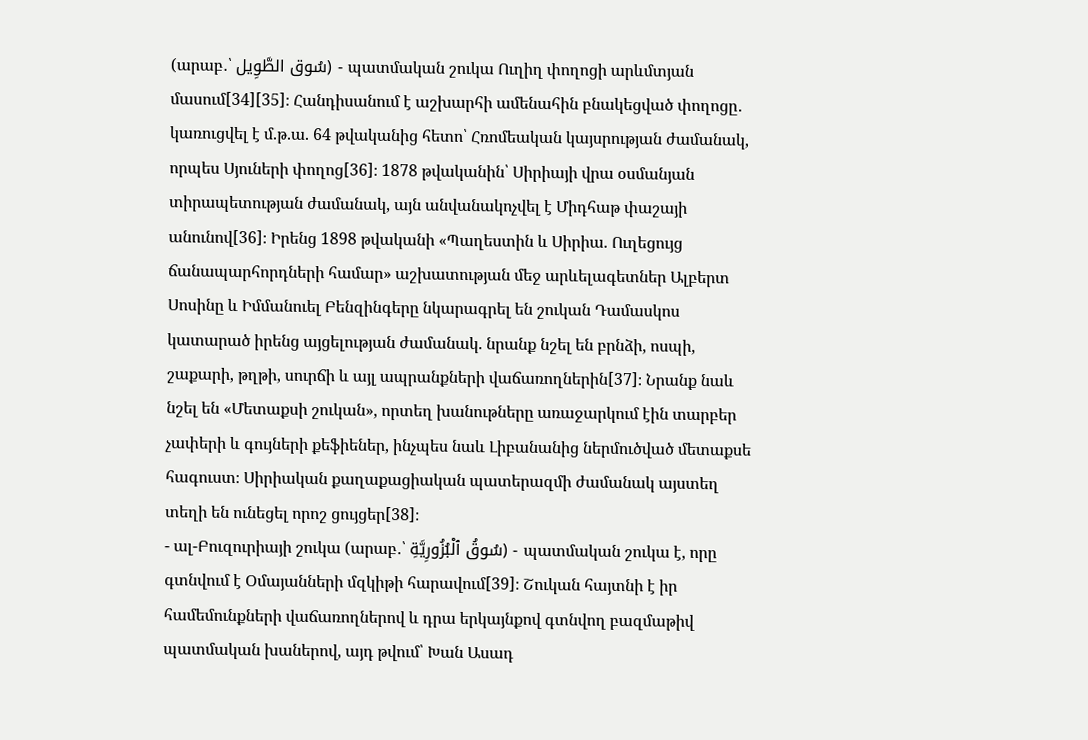(արաբ․՝ سُوق الطَّوِيل) - պատմական շուկա Ուղիղ փողոցի արևմտյան մասում[34][35]։ Հանդիսանում է աշխարհի ամենահին բնակեցված փողոցը․ կառուցվել է մ.թ.ա. 64 թվականից հետո՝ Հռոմեական կայսրության ժամանակ, որպես Սյուների փողոց[36]։ 1878 թվականին՝ Սիրիայի վրա օսմանյան տիրապետության ժամանակ, այն անվանակոչվել է Միդհաթ փաշայի անունով[36]։ Իրենց 1898 թվականի «Պաղեստին և Սիրիա. Ուղեցույց ճանապարհորդների համար» աշխատության մեջ արևելագետներ Ալբերտ Սոսինը և Իմմանուել Բենզինգերը նկարագրել են շուկան Դամասկոս կատարած իրենց այցելության ժամանակ. նրանք նշել են բրնձի, ոսպի, շաքարի, թղթի, սուրճի և այլ ապրանքների վաճառողներին[37]։ Նրանք նաև նշել են «Մետաքսի շուկան», որտեղ խանութները առաջարկում էին տարբեր չափերի և գույների քեֆիեներ, ինչպես նաև Լիբանանից ներմուծված մետաքսե հագուստ։ Սիրիական քաղաքացիական պատերազմի ժամանակ այստեղ տեղի են ունեցել որոշ ցույցեր[38]։
- ալ-Բուզուրիայի շուկա (արաբ․՝ سُوقُ ٱلْبُزُورِيَّةِ) - պատմական շուկա է, որը գտնվում է Օմայանների մզկիթի հարավում[39]։ Շուկան հայտնի է իր համեմունքների վաճառողներով և դրա երկայնքով գտնվող բազմաթիվ պատմական խաներով, այդ թվում՝ Խան Ասադ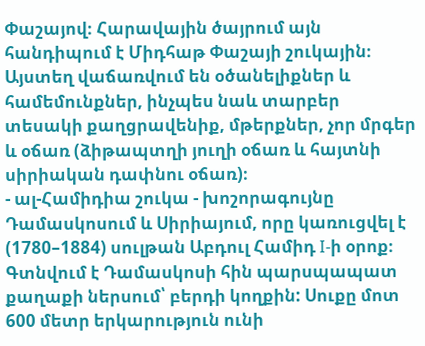Փաշայով։ Հարավային ծայրում այն հանդիպում է Միդհաթ Փաշայի շուկային։ Այստեղ վաճառվում են օծանելիքներ և համեմունքներ, ինչպես նաև տարբեր տեսակի քաղցրավենիք, մթերքներ, չոր մրգեր և օճառ (ձիթապտղի յուղի օճառ և հայտնի սիրիական դափնու օճառ)։
- ալ-Համիդիա շուկա - խոշորագույնը Դամասկոսում և Սիրիայում, որը կառուցվել է (1780–1884) սուլթան Աբդուլ Համիդ I-ի օրոք։ Գտնվում է Դամասկոսի հին պարսպապատ քաղաքի ներսում՝ բերդի կողքին: Սուքը մոտ 600 մետր երկարություն ունի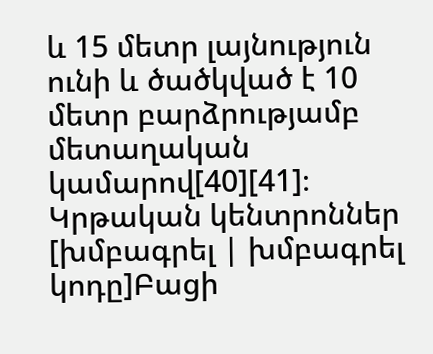և 15 մետր լայնություն ունի և ծածկված է 10 մետր բարձրությամբ մետաղական կամարով[40][41]։
Կրթական կենտրոններ
[խմբագրել | խմբագրել կոդը]Բացի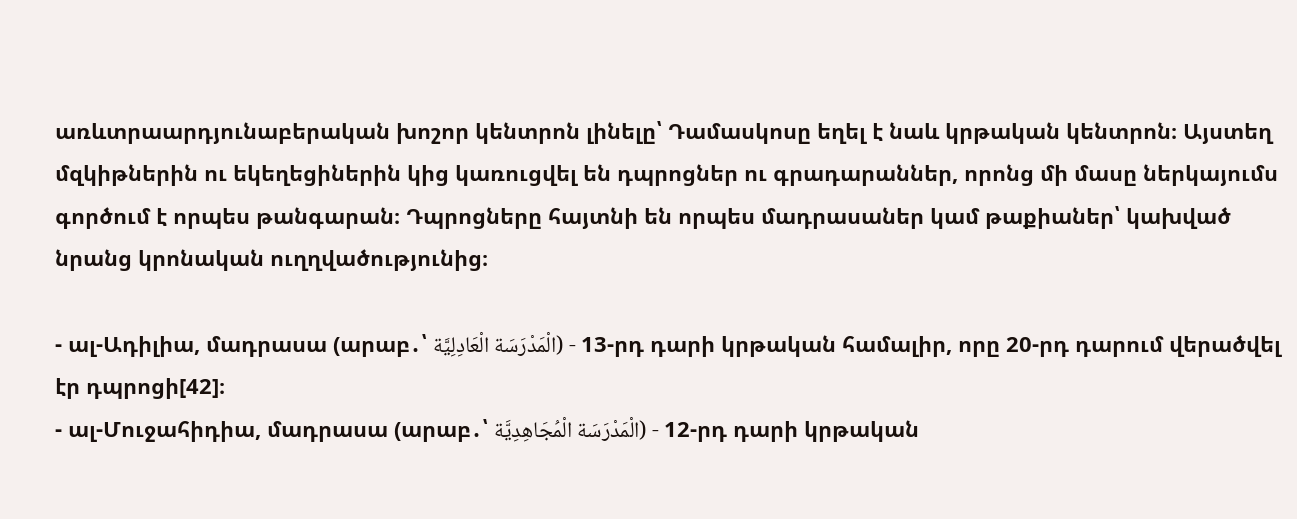առևտրաարդյունաբերական խոշոր կենտրոն լինելը՝ Դամասկոսը եղել է նաև կրթական կենտրոն։ Այստեղ մզկիթներին ու եկեղեցիներին կից կառուցվել են դպրոցներ ու գրադարաններ, որոնց մի մասը ներկայումս գործում է որպես թանգարան։ Դպրոցները հայտնի են որպես մադրասաներ կամ թաքիաներ՝ կախված նրանց կրոնական ուղղվածությունից։

- ալ-Ադիլիա, մադրասա (արաբ․՝ الْمَدْرَسَة الْعَادِلِيَّة) - 13-րդ դարի կրթական համալիր, որը 20-րդ դարում վերածվել էր դպրոցի[42]։
- ալ-Մուջահիդիա, մադրասա (արաբ․՝ الْمَدْرَسَة الْمُجَاهِدِيَّة) - 12-րդ դարի կրթական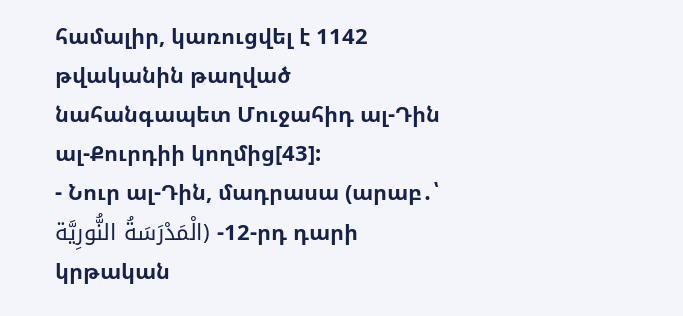համալիր, կառուցվել է 1142 թվականին թաղված նահանգապետ Մուջահիդ ալ-Դին ալ-Քուրդիի կողմից[43]:
- Նուր ալ-Դին, մադրասա (արաբ․՝ الْمَدْرَسَةُ النُّورِيَّة) -12-րդ դարի կրթական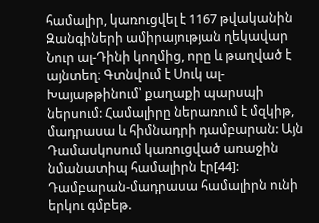համալիր, կառուցվել է 1167 թվականին Զանգիների ամիրայության ղեկավար Նուր ալ-Դինի կողմից, որը և թաղված է այնտեղ։ Գտնվում է Սուկ ալ-Խայաթթինում՝ քաղաքի պարսպի ներսում: Համալիրը ներառում է մզկիթ, մադրասա և հիմնադրի դամբարան: Այն Դամասկոսում կառուցված առաջին նմանատիպ համալիրն էր[44]: Դամբարան-մադրասա համալիրն ունի երկու գմբեթ.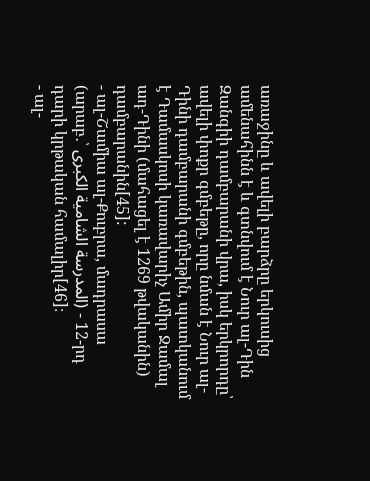առաջինը և ավելի բարձրը երկուսից ամենահինն է և գտնվում է Նուր ալ-Դին Զանգիի դամբարանի վրա, իսկ երկրորդը՝ ավելի փոքր գմբեթը, որը նման է Նուր ալ-Դինի դամբարանի գմբեթին, պատկանում է Դամասկոսի կառավարիչ Ամիր Ջամալ ադ-Դինի (մահացել է 1269 թվականին) դամբարանին[45]:
- ալ-Շամիա ալ-Քուբրա, մադրասա (արաբ․՝ المدرسة الشامية الكبرى) - 12-րդ դարի կրթական համալիր[46]։
- ալ-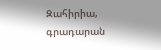Զահիրիա, գրադարան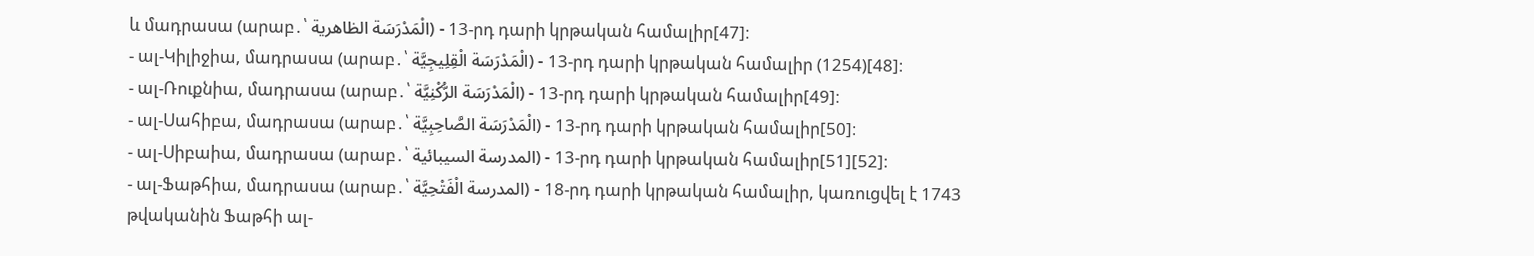և մադրասա (արաբ․՝ الْمَدْرَسَة الظاهرية) - 13-րդ դարի կրթական համալիր[47]։
- ալ-Կիլիջիա, մադրասա (արաբ․՝ الْمَدْرَسَة الْقِلِيجِيَّة) - 13-րդ դարի կրթական համալիր (1254)[48]։
- ալ-Ռուքնիա, մադրասա (արաբ․՝ الْمَدْرَسَة الرُّكْنِيَّة) - 13-րդ դարի կրթական համալիր[49]։
- ալ-Սահիբա, մադրասա (արաբ․՝ الْمَدْرَسَة الصَّاحِبِيَّة) - 13-րդ դարի կրթական համալիր[50]։
- ալ-Սիբաիա, մադրասա (արաբ․՝ المدرسة السيبائية) - 13-րդ դարի կրթական համալիր[51][52]։
- ալ-Ֆաթհիա, մադրասա (արաբ․՝ المدرسة الْفَتْحِيَّة) - 18-րդ դարի կրթական համալիր, կառուցվել է 1743 թվականին Ֆաթհի ալ-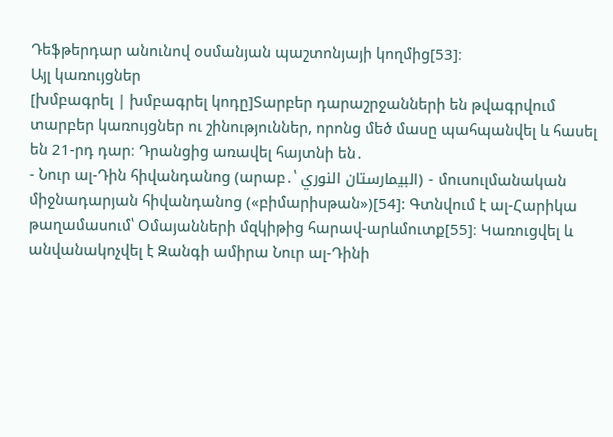Դեֆթերդար անունով օսմանյան պաշտոնյայի կողմից[53]։
Այլ կառույցներ
[խմբագրել | խմբագրել կոդը]Տարբեր դարաշրջանների են թվագրվում տարբեր կառույցներ ու շինություններ, որոնց մեծ մասը պահպանվել և հասել են 21-րդ դար։ Դրանցից առավել հայտնի են․
- Նուր ալ-Դին հիվանդանոց (արաբ․՝ البيمارستان النوري) - մուսուլմանական միջնադարյան հիվանդանոց («բիմարիսթան»)[54]: Գտնվում է ալ-Հարիկա թաղամասում՝ Օմայանների մզկիթից հարավ-արևմուտք[55]։ Կառուցվել և անվանակոչվել է Զանգի ամիրա Նուր ալ-Դինի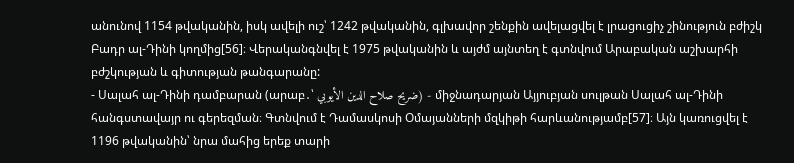անունով 1154 թվականին, իսկ ավելի ուշ՝ 1242 թվականին, գլխավոր շենքին ավելացվել է լրացուցիչ շինություն բժիշկ Բադր ալ-Դինի կողմից[56]։ Վերականգնվել է 1975 թվականին և այժմ այնտեղ է գտնվում Արաբական աշխարհի բժշկության և գիտության թանգարանը:
- Սալահ ալ-Դինի դամբարան (արաբ․՝ ضريح صلاح الدين الأيوبي) - միջնադարյան Այյուբյան սուլթան Սալահ ալ-Դինի հանգստավայր ու գերեզման։ Գտնվում է Դամասկոսի Օմայանների մզկիթի հարևանությամբ[57]։ Այն կառուցվել է 1196 թվականին՝ նրա մահից երեք տարի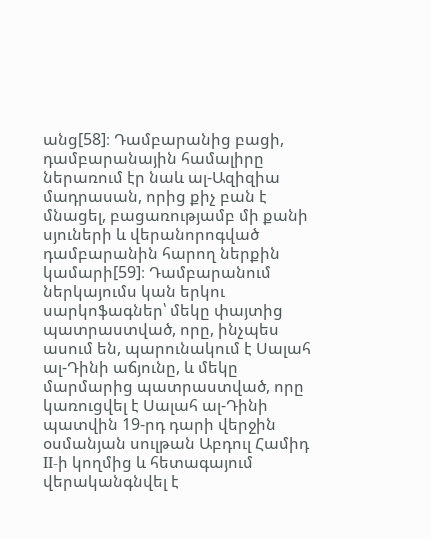անց[58]։ Դամբարանից բացի, դամբարանային համալիրը ներառում էր նաև ալ-Ազիզիա մադրասան, որից քիչ բան է մնացել, բացառությամբ մի քանի սյուների և վերանորոգված դամբարանին հարող ներքին կամարի[59]։ Դամբարանում ներկայումս կան երկու սարկոֆագներ՝ մեկը փայտից պատրաստված, որը, ինչպես ասում են, պարունակում է Սալահ ալ-Դինի աճյունը, և մեկը մարմարից պատրաստված, որը կառուցվել է Սալահ ալ-Դինի պատվին 19-րդ դարի վերջին օսմանյան սուլթան Աբդուլ Համիդ II-ի կողմից և հետագայում վերականգնվել է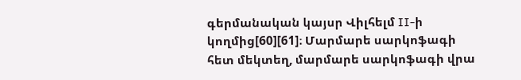գերմանական կայսր Վիլհելմ II-ի կողմից[60][61]։ Մարմարե սարկոֆագի հետ մեկտեղ, մարմարե սարկոֆագի վրա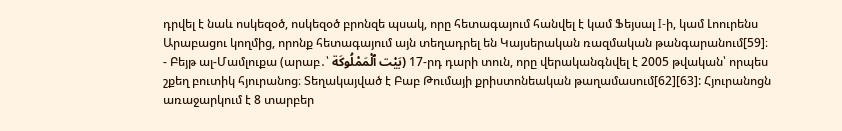դրվել է նաև ոսկեզօծ, ոսկեզօծ բրոնզե պսակ, որը հետագայում հանվել է կամ Ֆեյսալ I-ի, կամ Լոուրենս Արաբացու կողմից, որոնք հետագայում այն տեղադրել են Կայսերական ռազմական թանգարանում[59]։
- Բեյթ ալ-Մամլուքա (արաբ․՝ بَيْت ٱلْمَمْلُوكَة) 17-րդ դարի տուն, որը վերականգնվել է 2005 թվական՝ որպես շքեղ բուտիկ հյուրանոց։ Տեղակայված է Բաբ Թումայի քրիստոնեական թաղամասում[62][63]: Հյուրանոցն առաջարկում է 8 տարբեր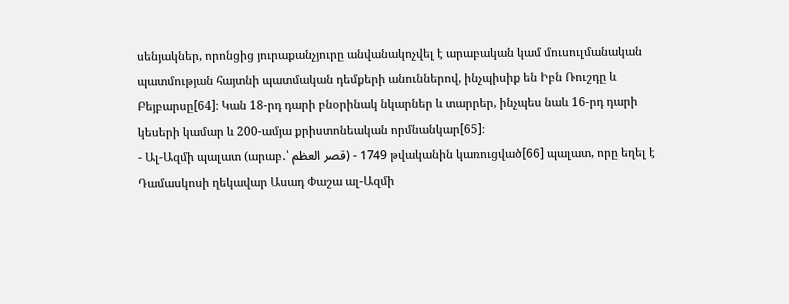սենյակներ, որոնցից յուրաքանչյուրը անվանակոչվել է արաբական կամ մուսուլմանական պատմության հայտնի պատմական դեմքերի անուններով, ինչպիսիք են Իբն Ռուշդը և Բեյբարսը[64]։ Կան 18-րդ դարի բնօրինակ նկարներ և տարրեր, ինչպես նաև 16-րդ դարի կեսերի կամար և 200-ամյա քրիստոնեական որմնանկար[65]։
- Ալ-Ազմի պալատ (արաբ․՝ قصر العظم) - 1749 թվականին կառուցված[66] պալատ, որը եղել է Դամասկոսի ղեկավար Ասադ Փաշա ալ-Ազմի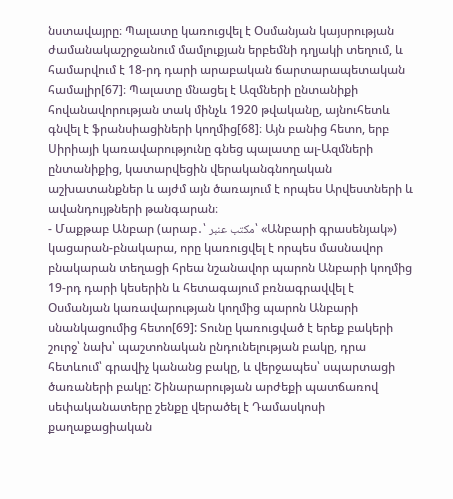նստավայրը։ Պալատը կառուցվել է Օսմանյան կայսրության ժամանակաշրջանում մամլուքյան երբեմնի դղյակի տեղում, և համարվում է 18-րդ դարի արաբական ճարտարապետական համալիր[67]։ Պալատը մնացել է Ազմների ընտանիքի հովանավորության տակ մինչև 1920 թվականը, այնուհետև գնվել է ֆրանսիացիների կողմից[68]։ Այն բանից հետո, երբ Սիրիայի կառավարությունը գնեց պալատը ալ-Ազմների ընտանիքից, կատարվեցին վերականգնողական աշխատանքներ և այժմ այն ծառայում է որպես Արվեստների և ավանդույթների թանգարան։
- Մաքթաբ Անբար (արաբ․՝ مكتب عنبر՝ «Անբարի գրասենյակ») կացարան-բնակարա, որը կառուցվել է որպես մասնավոր բնակարան տեղացի հրեա նշանավոր պարոն Անբարի կողմից 19-րդ դարի կեսերին և հետագայում բռնագրավվել է Օսմանյան կառավարության կողմից պարոն Անբարի սնանկացումից հետո[69]: Տունը կառուցված է երեք բակերի շուրջ՝ նախ՝ պաշտոնական ընդունելության բակը, դրա հետևում՝ գրավիչ կանանց բակը, և վերջապես՝ սպարտացի ծառաների բակը: Շինարարության արժեքի պատճառով սեփականատերը շենքը վերածել է Դամասկոսի քաղաքացիական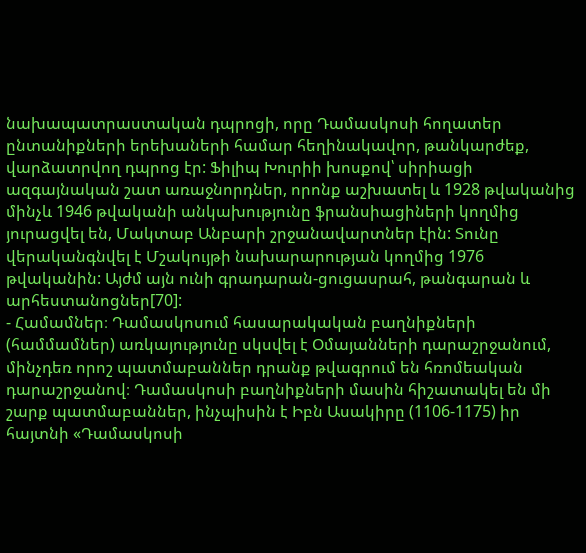նախապատրաստական դպրոցի, որը Դամասկոսի հողատեր ընտանիքների երեխաների համար հեղինակավոր, թանկարժեք, վարձատրվող դպրոց էր: Ֆիլիպ Խուրիի խոսքով՝ սիրիացի ազգայնական շատ առաջնորդներ, որոնք աշխատել և 1928 թվականից մինչև 1946 թվականի անկախությունը ֆրանսիացիների կողմից յուրացվել են, Մակտաբ Անբարի շրջանավարտներ էին: Տունը վերականգնվել է Մշակույթի նախարարության կողմից 1976 թվականին: Այժմ այն ունի գրադարան-ցուցասրահ, թանգարան և արհեստանոցներ[70]:
- Համամներ։ Դամասկոսում հասարակական բաղնիքների (համմամներ) առկայությունը սկսվել է Օմայանների դարաշրջանում, մինչդեռ որոշ պատմաբաններ դրանք թվագրում են հռոմեական դարաշրջանով։ Դամասկոսի բաղնիքների մասին հիշատակել են մի շարք պատմաբաններ, ինչպիսին է Իբն Ասակիրը (1106-1175) իր հայտնի «Դամասկոսի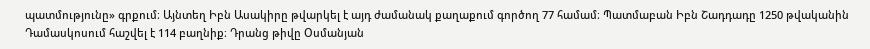պատմությունը» գրքում։ Այնտեղ Իբն Ասակիրը թվարկել է այդ ժամանակ քաղաքում գործող 77 համամ։ Պատմաբան Իբն Շադդադը 1250 թվականին Դամասկոսում հաշվել է 114 բաղնիք։ Դրանց թիվը Օսմանյան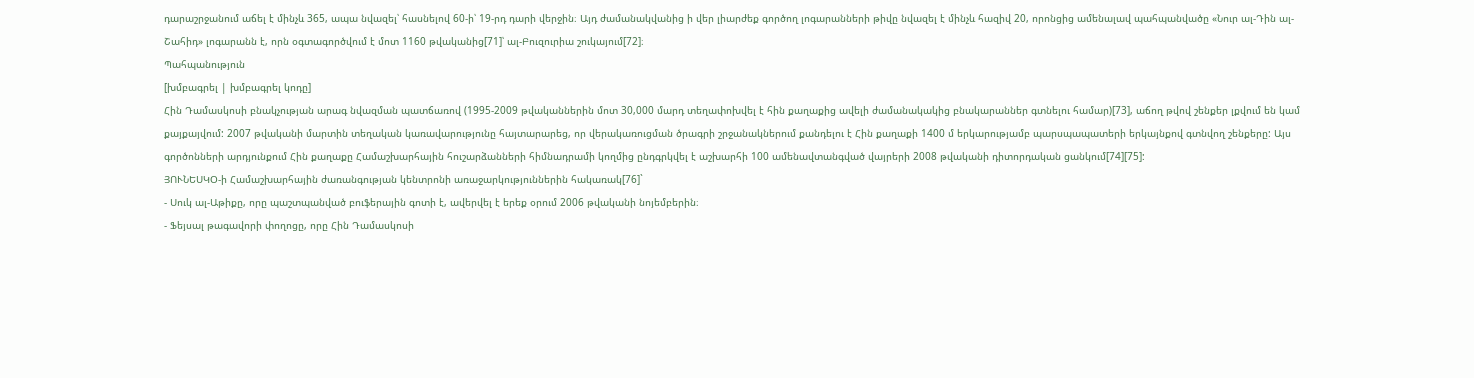դարաշրջանում աճել է մինչև 365, ապա նվազել՝ հասնելով 60-ի՝ 19-րդ դարի վերջին։ Այդ ժամանակվանից ի վեր լիարժեք գործող լոգարանների թիվը նվազել է մինչև հազիվ 20, որոնցից ամենալավ պահպանվածը «Նուր ալ-Դին ալ-Շահիդ» լոգարանն է, որն օգտագործվում է մոտ 1160 թվականից[71]՝ ալ-Բուզուրիա շուկայում[72]։
Պահպանություն
[խմբագրել | խմբագրել կոդը]
Հին Դամասկոսի բնակչության արագ նվազման պատճառով (1995-2009 թվականներին մոտ 30,000 մարդ տեղափոխվել է հին քաղաքից ավելի ժամանակակից բնակարաններ գտնելու համար)[73], աճող թվով շենքեր լքվում են կամ քայքայվում: 2007 թվականի մարտին տեղական կառավարությունը հայտարարեց, որ վերակառուցման ծրագրի շրջանակներում քանդելու է Հին քաղաքի 1400 մ երկարությամբ պարսպապատերի երկայնքով գտնվող շենքերը: Այս գործոնների արդյունքում Հին քաղաքը Համաշխարհային հուշարձանների հիմնադրամի կողմից ընդգրկվել է աշխարհի 100 ամենավտանգված վայրերի 2008 թվականի դիտորդական ցանկում[74][75]:
ՅՈՒՆԵՍԿՕ-ի Համաշխարհային ժառանգության կենտրոնի առաջարկություններին հակառակ[76]`
- Սուկ ալ-Աթիքը, որը պաշտպանված բուֆերային գոտի է, ավերվել է երեք օրում 2006 թվականի նոյեմբերին։
- Ֆեյսալ թագավորի փողոցը, որը Հին Դամասկոսի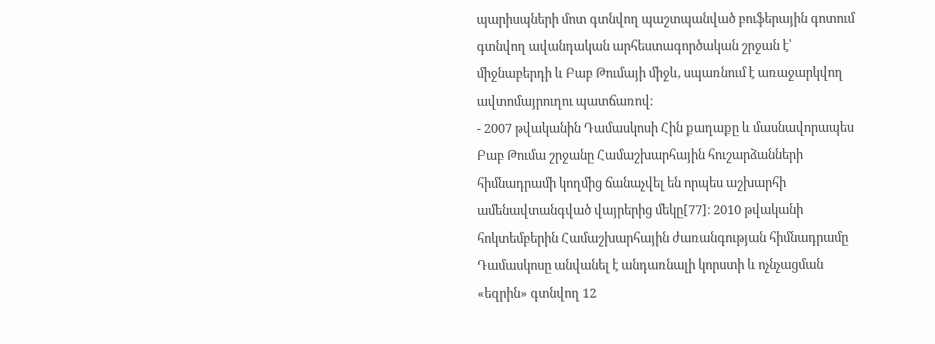պարիսպների մոտ գտնվող պաշտպանված բուֆերային գոտում գտնվող ավանդական արհեստագործական շրջան է՝ միջնաբերդի և Բաբ Թումայի միջև, սպառնում է առաջարկվող ավտոմայրուղու պատճառով։
- 2007 թվականին Դամասկոսի Հին քաղաքը և մասնավորապես Բաբ Թումա շրջանը Համաշխարհային հուշարձանների հիմնադրամի կողմից ճանաչվել են որպես աշխարհի ամենավտանգված վայրերից մեկը[77]։ 2010 թվականի հոկտեմբերին Համաշխարհային ժառանգության հիմնադրամը Դամասկոսը անվանել է անդառնալի կորստի և ոչնչացման «եզրին» գտնվող 12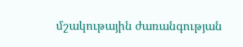մշակութային ժառանգության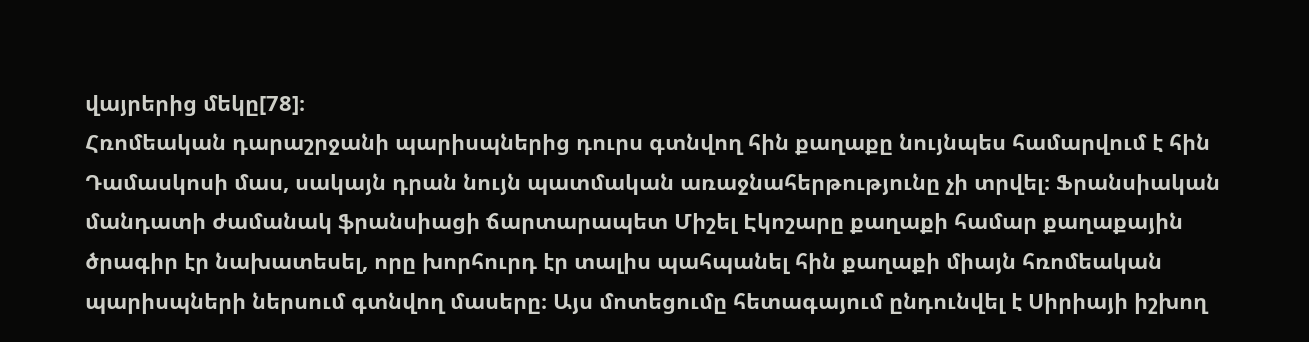վայրերից մեկը[78]։
Հռոմեական դարաշրջանի պարիսպներից դուրս գտնվող հին քաղաքը նույնպես համարվում է հին Դամասկոսի մաս, սակայն դրան նույն պատմական առաջնահերթությունը չի տրվել։ Ֆրանսիական մանդատի ժամանակ ֆրանսիացի ճարտարապետ Միշել Էկոշարը քաղաքի համար քաղաքային ծրագիր էր նախատեսել, որը խորհուրդ էր տալիս պահպանել հին քաղաքի միայն հռոմեական պարիսպների ներսում գտնվող մասերը։ Այս մոտեցումը հետագայում ընդունվել է Սիրիայի իշխող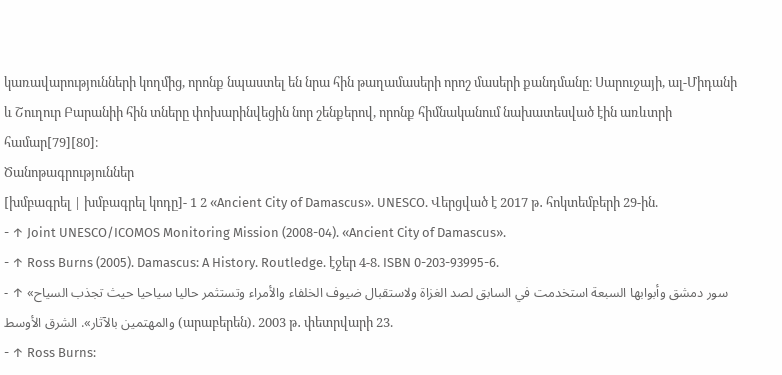կառավարությունների կողմից, որոնք նպաստել են նրա հին թաղամասերի որոշ մասերի քանդմանը։ Սարուջայի, ալ-Միդանի և Շուղուր Բարանիի հին տները փոխարինվեցին նոր շենքերով, որոնք հիմնականում նախատեսված էին առևտրի համար[79][80]։
Ծանոթագրություններ
[խմբագրել | խմբագրել կոդը]- 1 2 «Ancient City of Damascus». UNESCO. Վերցված է 2017 թ․ հոկտեմբերի 29-ին.
- ↑ Joint UNESCO/ICOMOS Monitoring Mission (2008-04). «Ancient City of Damascus».
- ↑ Ross Burns (2005). Damascus: A History. Routledge. էջեր 4-8. ISBN 0-203-93995-6.
- ↑ «سور دمشق وأبوابها السبعة استخدمت في السابق لصد الغزاة ولاستقبال ضيوف الخلفاء والأمراء وتستثمر حاليا سياحيا حيث تجذب السياح والمهتمين بالآثار». الشرق الأوسط (արաբերեն). 2003 թ․ փետրվարի 23.
- ↑ Ross Burns: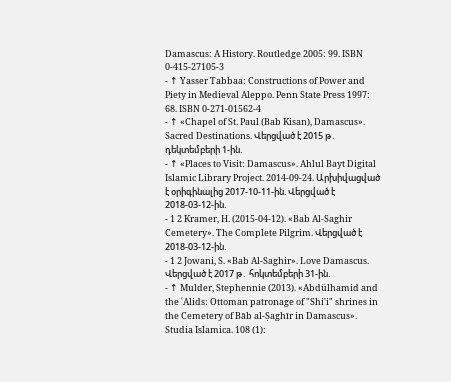Damascus: A History. Routledge 2005: 99. ISBN 0-415-27105-3
- ↑ Yasser Tabbaa: Constructions of Power and Piety in Medieval Aleppo. Penn State Press 1997: 68. ISBN 0-271-01562-4
- ↑ «Chapel of St. Paul (Bab Kisan), Damascus». Sacred Destinations. Վերցված է 2015 թ․ դեկտեմբերի 1-ին.
- ↑ «Places to Visit: Damascus». Ahlul Bayt Digital Islamic Library Project. 2014-09-24. Արխիվացված է օրիգինալից 2017-10-11-ին. Վերցված է 2018-03-12-ին.
- 1 2 Kramer, H. (2015-04-12). «Bab Al-Saghir Cemetery». The Complete Pilgrim. Վերցված է 2018-03-12-ին.
- 1 2 Jowani, S. «Bab Al-Saghir». Love Damascus. Վերցված է 2017 թ․ հոկտեմբերի 31-ին.
- ↑ Mulder, Stephennie (2013). «Abdülhamid and the ʿAlids: Ottoman patronage of "Shi'i" shrines in the Cemetery of Bāb al-Ṣaghīr in Damascus». Studia Islamica. 108 (1):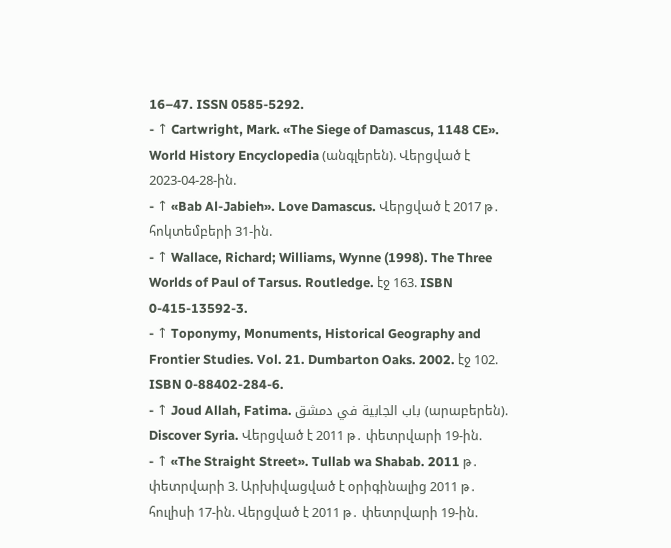16–47. ISSN 0585-5292.
- ↑ Cartwright, Mark. «The Siege of Damascus, 1148 CE». World History Encyclopedia (անգլերեն). Վերցված է 2023-04-28-ին.
- ↑ «Bab Al-Jabieh». Love Damascus. Վերցված է 2017 թ․ հոկտեմբերի 31-ին.
- ↑ Wallace, Richard; Williams, Wynne (1998). The Three Worlds of Paul of Tarsus. Routledge. էջ 163. ISBN 0-415-13592-3.
- ↑ Toponymy, Monuments, Historical Geography and Frontier Studies. Vol. 21. Dumbarton Oaks. 2002. էջ 102. ISBN 0-88402-284-6.
- ↑ Joud Allah, Fatima. باب الجابية في دمشق (արաբերեն). Discover Syria. Վերցված է 2011 թ․ փետրվարի 19-ին.
- ↑ «The Straight Street». Tullab wa Shabab. 2011 թ․ փետրվարի 3. Արխիվացված է օրիգինալից 2011 թ․ հուլիսի 17-ին. Վերցված է 2011 թ․ փետրվարի 19-ին.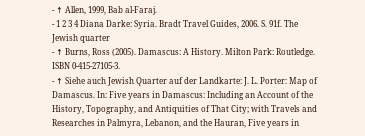- ↑ Allen, 1999, Bab al-Faraj.
- 1 2 3 4 Diana Darke: Syria. Bradt Travel Guides, 2006. S. 91f. The Jewish quarter
- ↑ Burns, Ross (2005). Damascus: A History. Milton Park: Routledge. ISBN 0-415-27105-3.
- ↑ Siehe auch Jewish Quarter auf der Landkarte: J. L. Porter: Map of Damascus. In: Five years in Damascus: Including an Account of the History, Topography, and Antiquities of That City; with Travels and Researches in Palmyra, Lebanon, and the Hauran, Five years in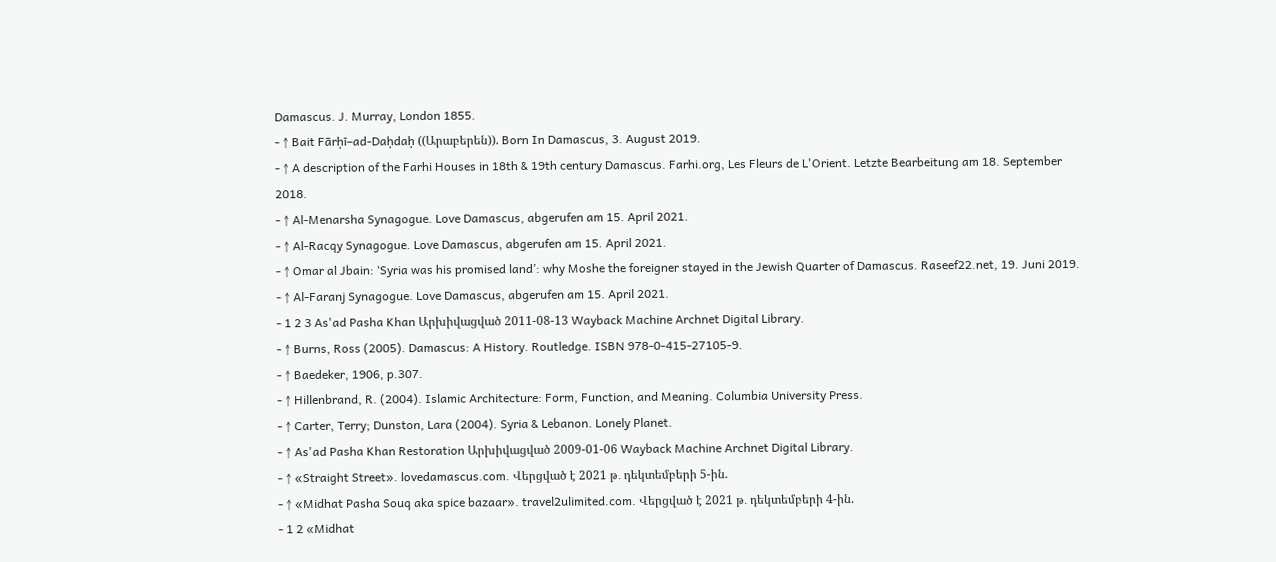Damascus. J. Murray, London 1855.
- ↑ Bait Fārḥī–ad-Daḥdaḥ ((Արաբերեն)). Born In Damascus, 3. August 2019.
- ↑ A description of the Farhi Houses in 18th & 19th century Damascus. Farhi.org, Les Fleurs de L'Orient. Letzte Bearbeitung am 18. September 2018.
- ↑ Al-Menarsha Synagogue. Love Damascus, abgerufen am 15. April 2021.
- ↑ Al-Racqy Synagogue. Love Damascus, abgerufen am 15. April 2021.
- ↑ Omar al Jbain: ‘Syria was his promised land’: why Moshe the foreigner stayed in the Jewish Quarter of Damascus. Raseef22.net, 19. Juni 2019.
- ↑ Al-Faranj Synagogue. Love Damascus, abgerufen am 15. April 2021.
- 1 2 3 As'ad Pasha Khan Արխիվացված 2011-08-13 Wayback Machine Archnet Digital Library.
- ↑ Burns, Ross (2005). Damascus: A History. Routledge. ISBN 978-0-415-27105-9.
- ↑ Baedeker, 1906, p.307.
- ↑ Hillenbrand, R. (2004). Islamic Architecture: Form, Function, and Meaning. Columbia University Press.
- ↑ Carter, Terry; Dunston, Lara (2004). Syria & Lebanon. Lonely Planet.
- ↑ As'ad Pasha Khan Restoration Արխիվացված 2009-01-06 Wayback Machine Archnet Digital Library.
- ↑ «Straight Street». lovedamascus.com. Վերցված է 2021 թ․ դեկտեմբերի 5-ին.
- ↑ «Midhat Pasha Souq aka spice bazaar». travel2ulimited.com. Վերցված է 2021 թ․ դեկտեմբերի 4-ին.
- 1 2 «Midhat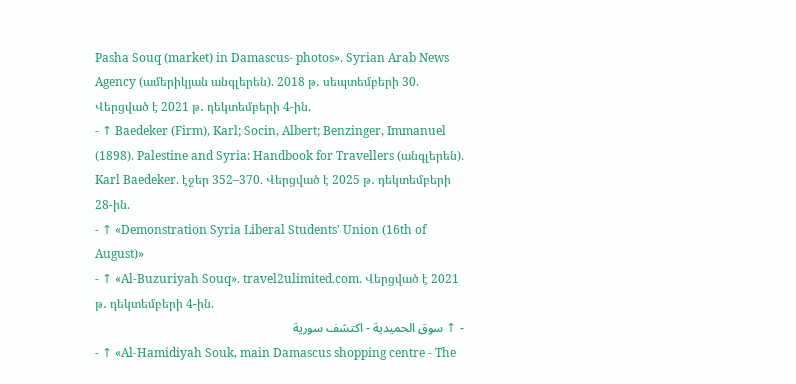Pasha Souq (market) in Damascus- photos». Syrian Arab News Agency (ամերիկյան անգլերեն). 2018 թ․ սեպտեմբերի 30. Վերցված է 2021 թ․ դեկտեմբերի 4-ին.
- ↑ Baedeker (Firm), Karl; Socin, Albert; Benzinger, Immanuel (1898). Palestine and Syria: Handbook for Travellers (անգլերեն). Karl Baedeker. էջեր 352–370. Վերցված է 2025 թ․ դեկտեմբերի 28-ին.
- ↑ «Demonstration Syria Liberal Students' Union (16th of August)»
- ↑ «Al-Buzuriyah Souq». travel2ulimited.com. Վերցված է 2021 թ․ դեկտեմբերի 4-ին.
- ↑ سوق الحميدية - اكتشف سورية
- ↑ «Al-Hamidiyah Souk, main Damascus shopping centre - The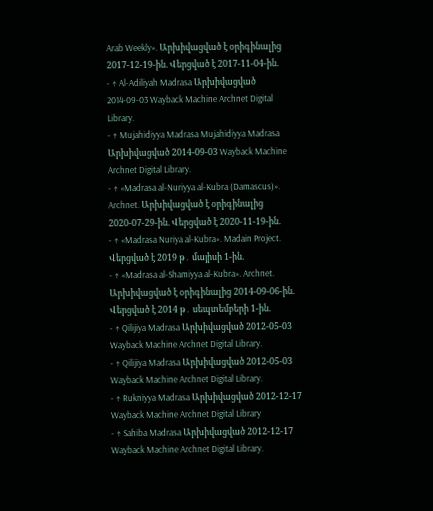Arab Weekly». Արխիվացված է օրիգինալից 2017-12-19-ին. Վերցված է 2017-11-04-ին.
- ↑ Al-Adiliyah Madrasa Արխիվացված 2014-09-03 Wayback Machine Archnet Digital Library.
- ↑ Mujahidiyya Madrasa Mujahidiyya Madrasa Արխիվացված 2014-09-03 Wayback Machine Archnet Digital Library.
- ↑ «Madrasa al-Nuriyya al-Kubra (Damascus)». Archnet. Արխիվացված է օրիգինալից 2020-07-29-ին. Վերցված է 2020-11-19-ին.
- ↑ «Madrasa Nuriya al-Kubra». Madain Project. Վերցված է 2019 թ․ մայիսի 1-ին.
- ↑ «Madrasa al-Shamiyya al-Kubra». Archnet. Արխիվացված է օրիգինալից 2014-09-06-ին. Վերցված է 2014 թ․ սեպտեմբերի 1-ին.
- ↑ Qilijiya Madrasa Արխիվացված 2012-05-03 Wayback Machine Archnet Digital Library.
- ↑ Qilijiya Madrasa Արխիվացված 2012-05-03 Wayback Machine Archnet Digital Library.
- ↑ Rukniyya Madrasa Արխիվացված 2012-12-17 Wayback Machine Archnet Digital Library
- ↑ Sahiba Madrasa Արխիվացված 2012-12-17 Wayback Machine Archnet Digital Library.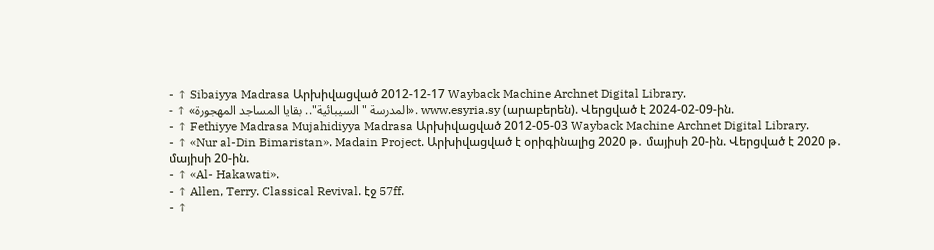- ↑ Sibaiyya Madrasa Արխիվացված 2012-12-17 Wayback Machine Archnet Digital Library.
- ↑ «المدرسة "السيبائية".. بقايا المساجد المهجورة». www.esyria.sy (արաբերեն). Վերցված է 2024-02-09-ին.
- ↑ Fethiyye Madrasa Mujahidiyya Madrasa Արխիվացված 2012-05-03 Wayback Machine Archnet Digital Library.
- ↑ «Nur al-Din Bimaristan». Madain Project. Արխիվացված է օրիգինալից 2020 թ․ մայիսի 20-ին. Վերցված է 2020 թ․ մայիսի 20-ին.
- ↑ «Al- Hakawati».
- ↑ Allen, Terry. Classical Revival. էջ 57ff.
- ↑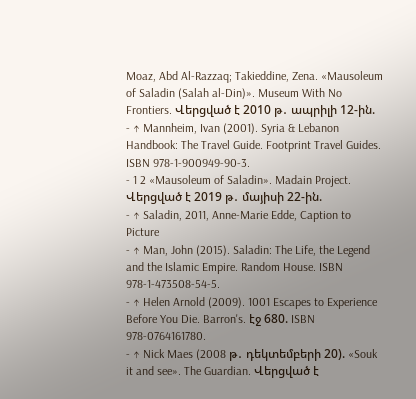Moaz, Abd Al-Razzaq; Takieddine, Zena. «Mausoleum of Saladin (Salah al-Din)». Museum With No Frontiers. Վերցված է 2010 թ․ ապրիլի 12-ին.
- ↑ Mannheim, Ivan (2001). Syria & Lebanon Handbook: The Travel Guide. Footprint Travel Guides. ISBN 978-1-900949-90-3.
- 1 2 «Mausoleum of Saladin». Madain Project. Վերցված է 2019 թ․ մայիսի 22-ին.
- ↑ Saladin, 2011, Anne-Marie Edde, Caption to Picture
- ↑ Man, John (2015). Saladin: The Life, the Legend and the Islamic Empire. Random House. ISBN 978-1-473508-54-5.
- ↑ Helen Arnold (2009). 1001 Escapes to Experience Before You Die. Barron's. էջ 680. ISBN 978-0764161780.
- ↑ Nick Maes (2008 թ․ դեկտեմբերի 20). «Souk it and see». The Guardian. Վերցված է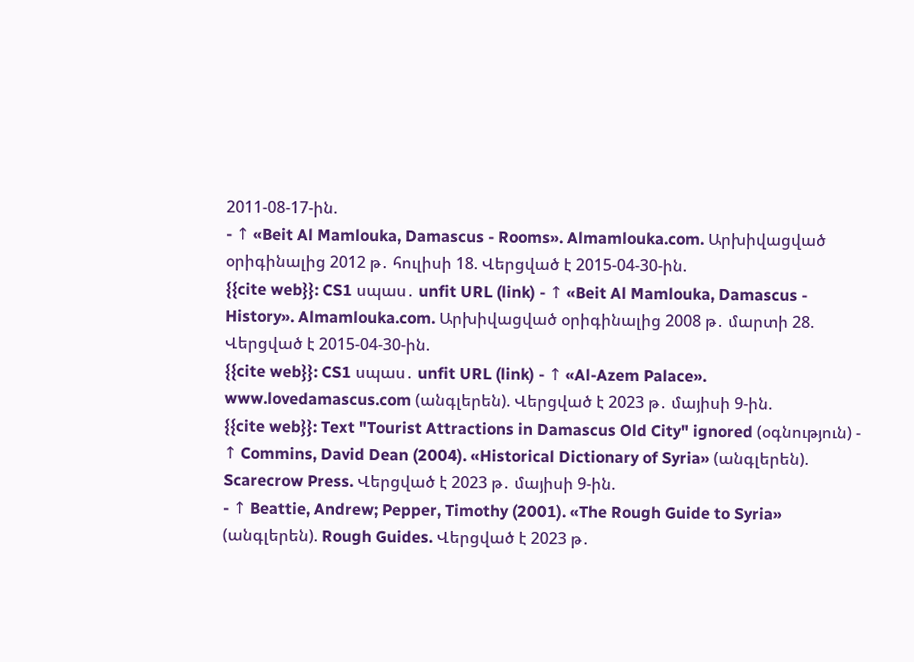2011-08-17-ին.
- ↑ «Beit Al Mamlouka, Damascus - Rooms». Almamlouka.com. Արխիվացված օրիգինալից 2012 թ․ հուլիսի 18. Վերցված է 2015-04-30-ին.
{{cite web}}: CS1 սպաս․ unfit URL (link) - ↑ «Beit Al Mamlouka, Damascus - History». Almamlouka.com. Արխիվացված օրիգինալից 2008 թ․ մարտի 28. Վերցված է 2015-04-30-ին.
{{cite web}}: CS1 սպաս․ unfit URL (link) - ↑ «Al-Azem Palace». www.lovedamascus.com (անգլերեն). Վերցված է 2023 թ․ մայիսի 9-ին.
{{cite web}}: Text "Tourist Attractions in Damascus Old City" ignored (օգնություն) - ↑ Commins, David Dean (2004). «Historical Dictionary of Syria» (անգլերեն). Scarecrow Press. Վերցված է 2023 թ․ մայիսի 9-ին.
- ↑ Beattie, Andrew; Pepper, Timothy (2001). «The Rough Guide to Syria» (անգլերեն). Rough Guides. Վերցված է 2023 թ․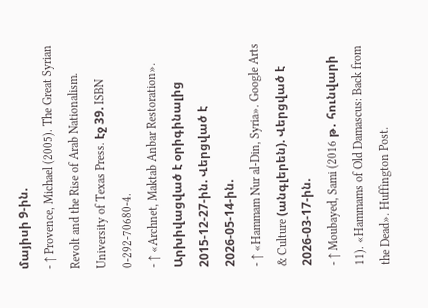մայիսի 9-ին.
- ↑ Provence, Michael (2005). The Great Syrian Revolt and the Rise of Arab Nationalism. University of Texas Press. էջ 39. ISBN 0-292-70680-4.
- ↑ «Archnet, Maktab Anbar Restoration». Արխիվացված է օրիգինալից 2015-12-27-ին. Վերցված է 2026-05-14-ին.
- ↑ «Hammam Nur al-Din, Syria». Google Arts & Culture (անգլերեն). Վերցված է 2026-03-17-ին.
- ↑ Moubayed, Sami (2016 թ․ հունվարի 11). «Hammams of Old Damascus: Back from the Dead». Huffington Post.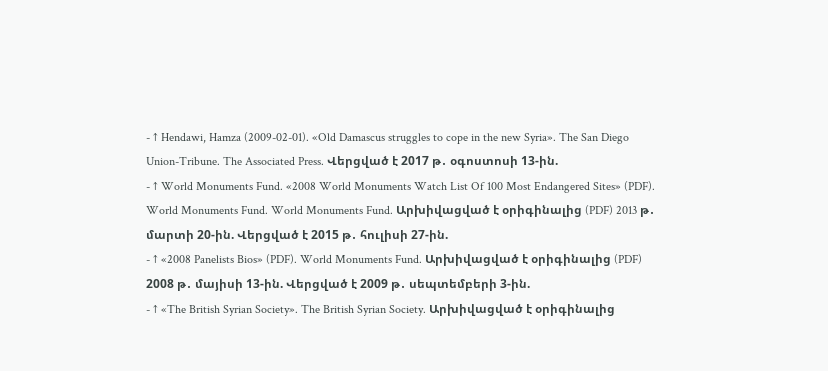- ↑ Hendawi, Hamza (2009-02-01). «Old Damascus struggles to cope in the new Syria». The San Diego Union-Tribune. The Associated Press. Վերցված է 2017 թ․ օգոստոսի 13-ին.
- ↑ World Monuments Fund. «2008 World Monuments Watch List Of 100 Most Endangered Sites» (PDF). World Monuments Fund. World Monuments Fund. Արխիվացված է օրիգինալից (PDF) 2013 թ․ մարտի 20-ին. Վերցված է 2015 թ․ հուլիսի 27-ին.
- ↑ «2008 Panelists Bios» (PDF). World Monuments Fund. Արխիվացված է օրիգինալից (PDF) 2008 թ․ մայիսի 13-ին. Վերցված է 2009 թ․ սեպտեմբերի 3-ին.
- ↑ «The British Syrian Society». The British Syrian Society. Արխիվացված է օրիգինալից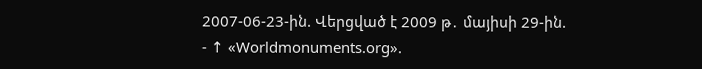2007-06-23-ին. Վերցված է 2009 թ․ մայիսի 29-ին.
- ↑ «Worldmonuments.org».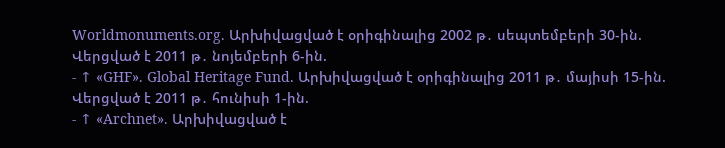Worldmonuments.org. Արխիվացված է օրիգինալից 2002 թ․ սեպտեմբերի 30-ին. Վերցված է 2011 թ․ նոյեմբերի 6-ին.
- ↑ «GHF». Global Heritage Fund. Արխիվացված է օրիգինալից 2011 թ․ մայիսի 15-ին. Վերցված է 2011 թ․ հունիսի 1-ին.
- ↑ «Archnet». Արխիվացված է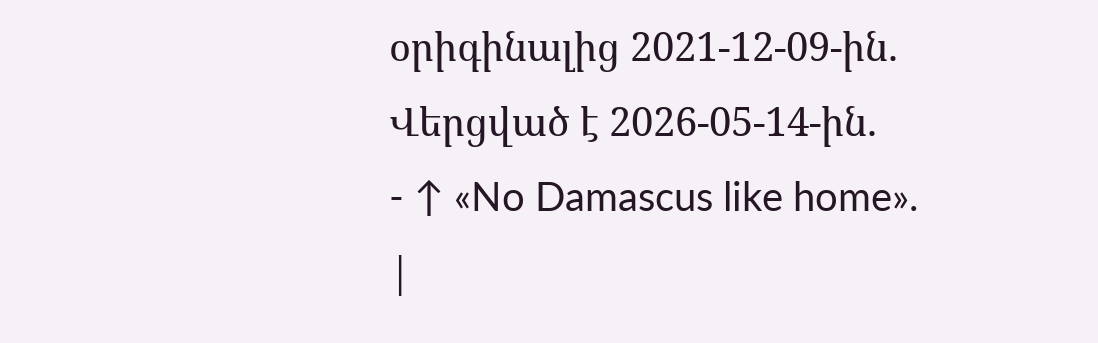օրիգինալից 2021-12-09-ին. Վերցված է 2026-05-14-ին.
- ↑ «No Damascus like home».
|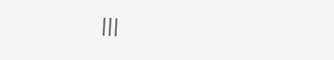|||